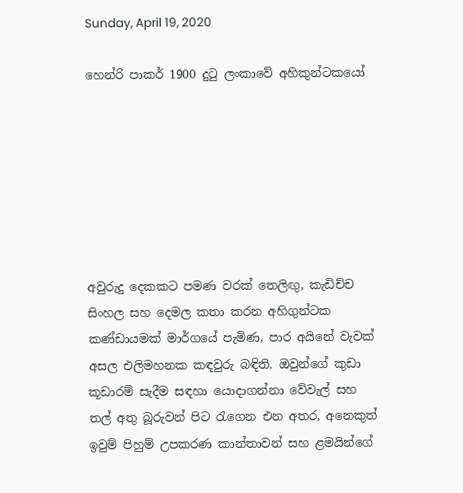Sunday, April 19, 2020

හෙන්රි පාකර් 1900 දුටු ලංකාවේ අහිකුන්ටකයෝ







අවුරුදු දෙකකට පමණ වරක් තෙලිඟු, කැඩිච්ච සිංහල සහ දෙමල කතා කරන අහිගුන්ටක කණ්ඩායමක් මාර්ගයේ පැමිණ, පාර අයිනේ වැවක් අසල එලිමහනක කඳවුරු බඳිති. ඔවුන්ගේ කුඩා කූඩාරම් සැදීම සඳහා යොදාගන්නා වේවැල් සහ තල් අතු බූරුවන් පිට රැගෙන එන අතර, අනෙකුත් ඉවුම් පිහුම් උපකරණ කාන්තාවන් සහ ළමයින්ගේ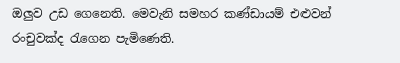ඔලුව උඩ ගෙනෙති. මෙවැනි සමහර කණ්ඩායම් එළුවන් රංචුවක්ද රැගෙන පැමිණෙති.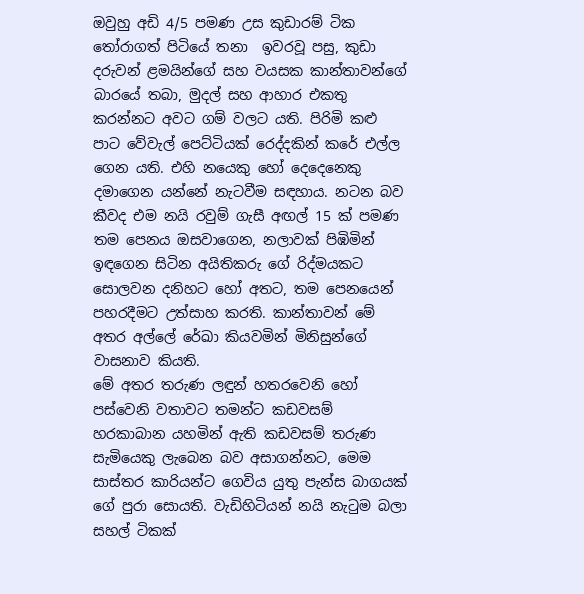ඔවුහු අඩි 4/5 පමණ උස කුඩාරම් ටික තෝරාගත් පිටියේ තනා  ඉවරවූ පසු, කුඩා  දරුවන් ළමයින්ගේ සහ වයසක කාන්තාවන්ගේ බාරයේ තබා, මුදල් සහ ආහාර එකතු කරන්නට අවට ගම් වලට යති. පිරිමි කළු පාට වේවැල් පෙට්ටියක් රෙද්දකින් කරේ එල්ල ගෙන යති. එහි නයෙකු හෝ දෙදෙනෙකු දමාගෙන යන්නේ නැටවීම සඳහාය. නටන බව කීවද එම නයි රවුම් ගැසී අඟල් 15 ක් පමණ තම පෙනය ඔසවාගෙන, නලාවක් පිඹිමින් ඉඳගෙන සිටින අයිතිකරු ගේ රිද්මයකට සොලවන දනිහට හෝ අතට, තම පෙනයෙන් පහරදීමට උත්සාහ කරති. කාන්තාවන් මේ අතර අල්ලේ රේඛා කියවමින් මිනිසුන්ගේ වාසනාව කියති.
මේ අතර තරුණ ලඳුන් හතරවෙනි හෝ පස්වෙනි වතාවට තමන්ට කඩවසම් හරකාබාන යහමින් ඇති කඩවසම් තරුණ සැමියෙකු ලැබෙන බව අසාගන්නට, මෙම සාස්තර කාරියන්ට ගෙවිය යුතු පැන්ස බාගයක් ගේ පුරා සොයති. වැඩිහිටියන් නයි නැටුම බලා සහල් ටිකක්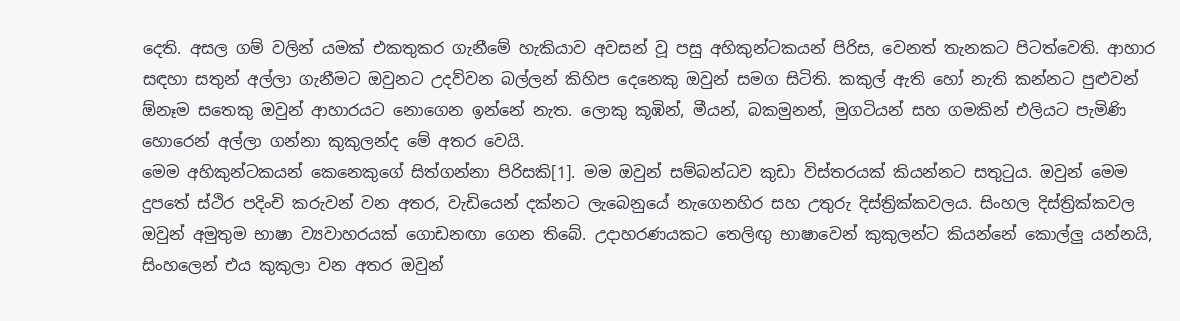දෙති. අසල ගම් වලින් යමක් එකතුකර ගැනීමේ හැකියාව අවසන් වූ පසු අහිකුන්ටකයන් පිරිස, වෙනත් තැනකට පිටත්වෙති. ආහාර සඳහා සතුන් අල්ලා ගැනීමට ඔවුනට උදව්වන බල්ලන් කිහිප දෙනෙකු ඔවුන් සමග සිටිති. කකුල් ඇති හෝ නැති කන්නට පුළුවන් ඕනෑම සතෙකු ඔවුන් ආහාරයට නොගෙන ඉන්නේ නැත. ලොකු කූඹින්, මීයන්, බකමුනන්, මුගටියන් සහ ගමකින් එලියට පැමිණි හොරෙන් අල්ලා ගන්නා කුකුලන්ද මේ අතර වෙයි.
මෙම අහිකුන්ටකයන් කෙනෙකුගේ සිත්ගන්නා පිරිසකි[1]. මම ඔවුන් සම්බන්ධව කුඩා විස්තරයක් කියන්නට සතුටුය. ඔවුන් මෙම දුපතේ ස්ථිර පදිංචි කරුවන් වන අතර, වැඩියෙන් දක්නට ලැබෙනුයේ නැගෙනහිර සහ උතුරු දිස්ත්‍රික්කවලය. සිංහල දිස්ත්‍රික්කවල ඔවුන් අමුතුම භාෂා ව්‍යවාහරයක් ගොඩනඟා ගෙන තිබේ. උදාහරණයකට තෙලිඟු භාෂාවෙන් කුකුලන්ට කියන්නේ කොල්ලු යන්නයි, සිංහලෙන් එය කුකුලා වන අතර ඔවුන්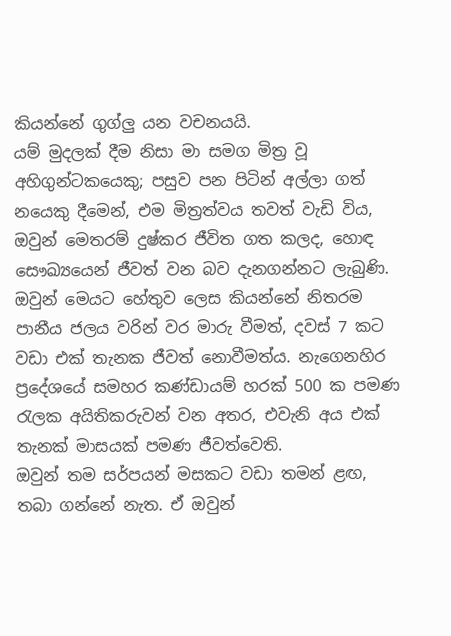කියන්නේ ගුග්ලු යන වචනයයි.
යම් මුදලක් දීම නිසා මා සමග මිත්‍ර වූ අහිගුන්ටකයෙකු; පසුව පන පිටින් අල්ලා ගත් නයෙකු දීමෙන්, එම මිත්‍රත්වය තවත් වැඩි විය, ඔවුන් මෙතරම් දුෂ්කර ජීවිත ගත කලද, හොඳ සෞඛ්‍යයෙන් ජීවත් වන බව දැනගන්නට ලැබුණි. ඔවුන් මෙයට හේතුව ලෙස කියන්නේ නිතරම පානීය ජලය වරින් වර මාරු වීමත්, දවස් 7 කට වඩා එක් තැනක ජීවත් නොවීමත්ය. නැගෙනහිර ප්‍රදේශයේ සමහර කණ්ඩායම් හරක් 500 ක පමණ රැලක අයිතිකරුවන් වන අතර, එවැනි අය එක් තැනක් මාසයක් පමණ ජීවත්වෙති.
ඔවුන් තම සර්පයන් මසකට වඩා තමන් ළඟ, තබා ගන්නේ නැත. ඒ ඔවුන්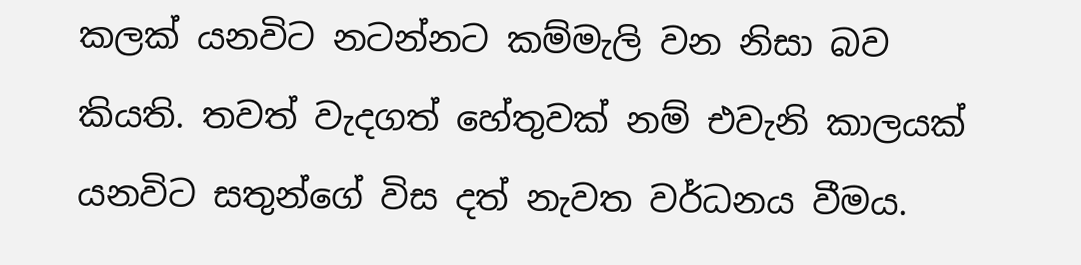කලක් යනවිට නටන්නට කම්මැලි වන නිසා බව කියති. තවත් වැදගත් හේතුවක් නම් එවැනි කාලයක් යනවිට සතුන්ගේ විස දත් නැවත වර්ධනය වීමය.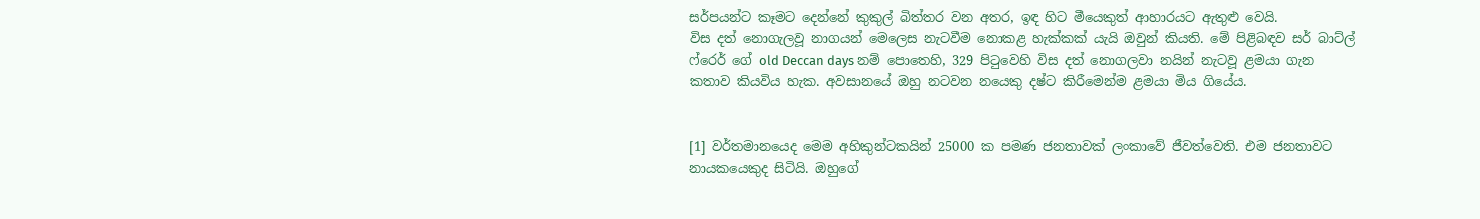සර්පයන්ට කෑමට දෙන්නේ කුකුල් බිත්තර වන අතර, ඉඳ හිට මීයෙකුත් ආහාරයට ඇතුළු වෙයි.
විස දත් නොගැලවූ නාගයන් මෙලෙස නැටවීම නොකළ හැක්කක් යැයි ඔවුන් කියති. මේ පිළිබඳව සර් බාට්ල් ෆ්රෙර් ගේ old Deccan days නම් පොතෙහි, 329 පිටුවෙහි විස දත් නොගලවා නයින් නැටවූ ළමයා ගැන කතාව කියවිය හැක. අවසානයේ ඔහු නටවන නයෙකු දෂ්ට කිරීමෙන්ම ළමයා මිය ගියේය.


[1] වර්තමානයෙද මෙම අහිකුන්ටකයින් 25000 ක පමණ ජනතාවක් ලංකාවේ ජීවත්වෙති. එම ජනතාවට නායකයෙකුද සිටියි. ඔහුගේ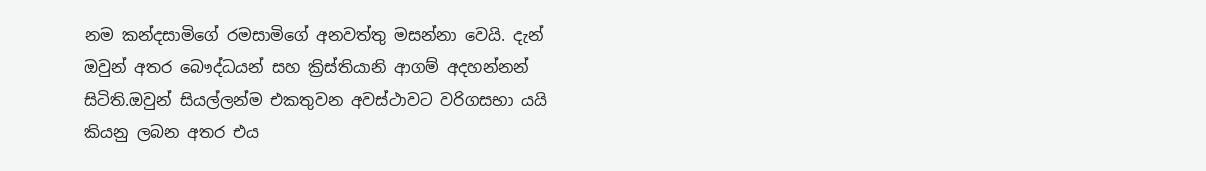නම කන්දසාමිගේ රමසාමිගේ අනවත්තු මසන්නා වෙයි. දැන් ඔවුන් අතර බෞද්ධයන් සහ ක්‍රිස්තියානි ආගම් අදහන්නන් සිටිති.ඔවුන් සියල්ලන්ම එකතුවන අවස්ථාවට වරිගසභා යයි කියනු ලබන අතර එය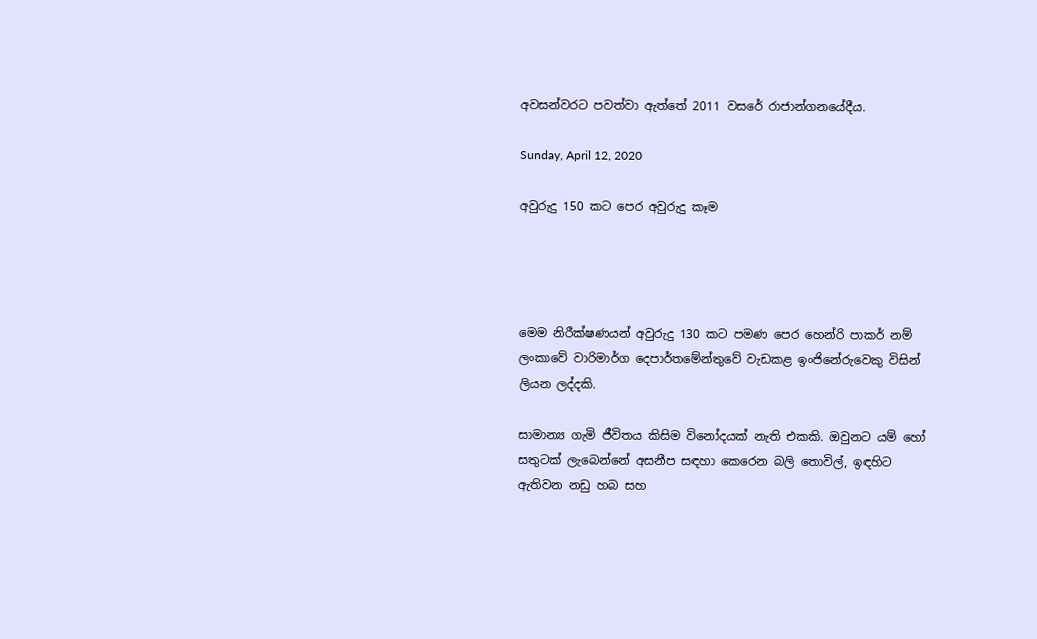අවසන්වරට පවත්වා ඇත්තේ 2011 වසරේ රාජාන්ගනයේදීය.

Sunday, April 12, 2020

අවුරුදු 150 කට පෙර අවුරුදු කෑම




මෙම නිරීක්ෂණයන් අවුරුදු 130 කට පමණ පෙර හෙන්රි පාකර් නම් ලංකාවේ වාරිමාර්ග දෙපාර්තමේන්තුවේ වැඩකළ ඉංජිනේරුවෙකු විසින් ලියන ලද්දකි.

සාමාන්‍ය ගැමි ජීවිතය කිසිම විනෝදයක් නැති එකකි. ඔවුනට යම් හෝ සතුටක් ලැබෙන්නේ අසනීප සඳහා කෙරෙන බලි තොවිල්, ඉඳහිට ඇතිවන නඩු හබ සහ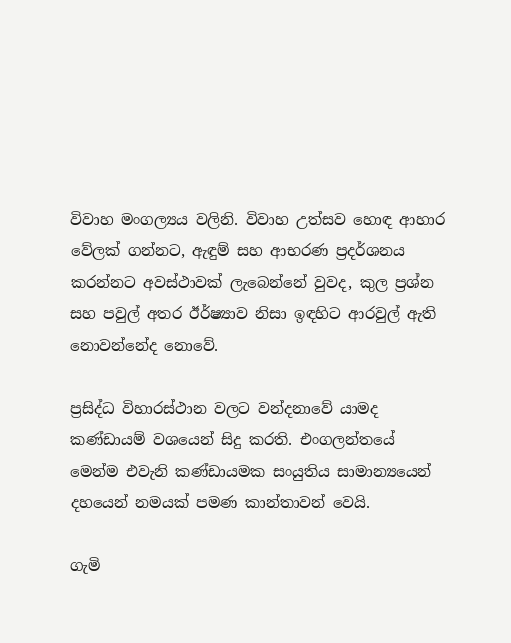විවාහ මංගල්‍යය වලිනි. විවාහ උත්සව හොඳ ආහාර වේලක් ගන්නට, ඇඳුම් සහ ආභරණ ප්‍රදර්ශනය කරන්නට අවස්ථාවක් ලැබෙන්නේ වුවද, කුල ප්‍රශ්න සහ පවුල් අතර ඊර්ෂ්‍යාව නිසා ඉඳහිට ආරවුල් ඇති නොවන්නේද නොවේ.

ප්‍රසිද්ධ විහාරස්ථාන වලට වන්දනාවේ යාමද කණ්ඩායම් වශයෙන් සිදු කරති. එංගලන්තයේ මෙන්ම එවැනි කණ්ඩායමක සංයුතිය සාමාන්‍යයෙන් දහයෙන් නමයක් පමණ කාන්තාවන් වෙයි.

ගැමි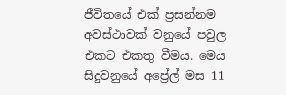ජීවිතයේ එක් ප්‍රසන්නම අවස්ථාවක් වනුයේ පවුල එකට එකතු වීමය. මෙය සිදුවනුයේ අප්‍රේල් මස 11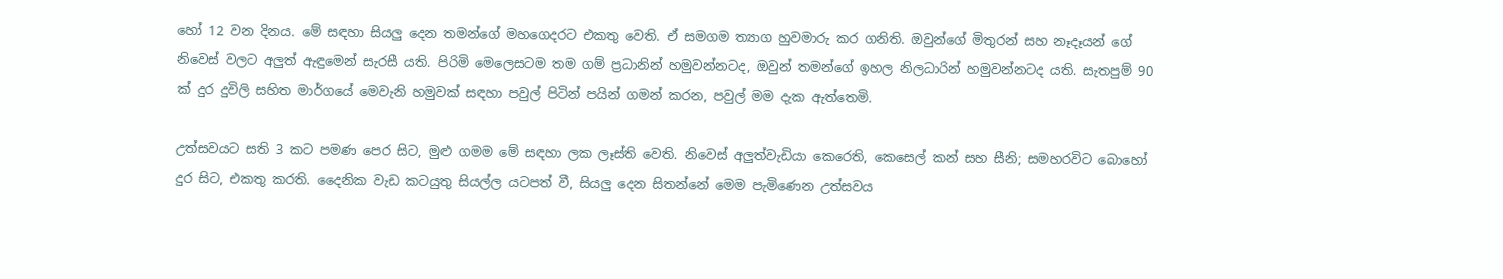හෝ 12 වන දිනය. මේ සඳහා සියලු දෙන තමන්ගේ මහගෙදරට එකතු වෙති. ඒ සමගම ත්‍යාග හුවමාරු කර ගනිති. ඔවුන්ගේ මිතුරන් සහ නෑදෑයන් ගේ නිවෙස් වලට අලුත් ඇඳුමෙන් සැරසී යති. පිරිමි මෙලෙසටම තම ගම් ප්‍රධානින් හමුවන්නටද, ඔවුන් තමන්ගේ ඉහල නිලධාරින් හමුවන්නටද යති. සැතපුම් 90 ක් දුර දුවිලි සහිත මාර්ගයේ මෙවැනි හමුවක් සඳහා පවුල් පිටින් පයින් ගමන් කරන, පවුල් මම දැක ඇත්තෙමි.

උත්සවයට සති 3 කට පමණ පෙර සිට, මුළු ගමම මේ සඳහා ලක ලෑස්ති වෙති. නිවෙස් අලුත්වැඩියා කෙරෙති, කෙසෙල් කන් සහ සීනි; සමහරවිට බොහෝ දුර සිට, එකතු කරති. දෛනික වැඩ කටයුතු සියල්ල යටපත් වී, සියලු දෙන සිතන්නේ මෙම පැමිණෙන උත්සවය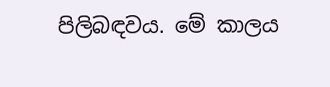පිලිබඳවය. මේ කාලය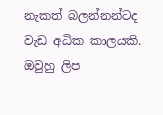නැකත් බලන්නන්ටද වැඩ අධික කාලයකි. ඔවුහු ලිප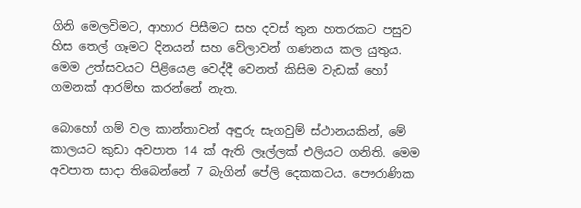ගිනි මෙලවිමට, ආහාර පිසීමට සහ දවස් තුන හතරකට පසුව හිස තෙල් ගෑමට දිනයන් සහ වේලාවන් ගණනය කල යුතුය. මෙම උත්සවයට පිළියෙළ වෙද්දී වෙනත් කිසිම වැඩක් හෝ ගමනක් ආරම්භ කරන්නේ නැත.

බොහෝ ගම් වල කාන්තාවන් අඳුරු සැගවුම් ස්ථානයකින්, මේ කාලයට කුඩා අවපාත 14 ක් ඇති ලෑල්ලක් එලියට ගනිති. මෙම අවපාත සාදා තිබෙන්නේ 7 බැගින් පේලි දෙකකටය. පෞරාණික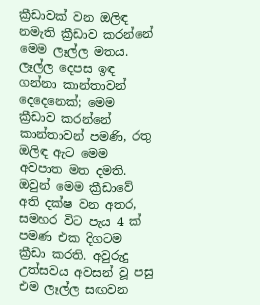ක්‍රීඩාවක් වන ඔලිඳ නමැති ක්‍රීඩාව කරන්නේ මෙම ලෑල්ල මතය. ලෑල්ල දෙපස ඉඳ ගන්නා කාන්තාවන් දෙදෙනෙක්; මෙම ක්‍රීඩාව කරන්නේ කාන්තාවන් පමණි, රතු ඔලිඳ ඇට මෙම අවපාත මත දමති. ඔවුන් මෙම ක්‍රීඩාවේ අති දක්ෂ වන අතර, සමහර විට පැය 4 ක් පමණ එක දිගටම ක්‍රීඩා කරති. අවුරුදු උත්සවය අවසන් වූ පසු එම ලෑල්ල සඟවන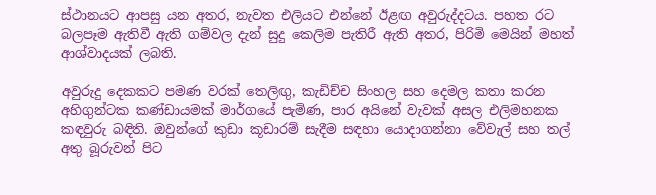ස්ථානයට ආපසු යන අතර, නැවත එලියට එන්නේ ඊළඟ අවුරුද්දටය. පහත රට බලපෑම ඇතිවී ඇති ගම්වල දැන් සුදු කෙලිම පැතිරී ඇති අතර, පිරිමි මෙයින් මහත් ආශ්වාදයක් ලබති.

අවුරුදු දෙකකට පමණ වරක් තෙලිඟු, කැඩිච්ච සිංහල සහ දෙමල කතා කරන අහිගුන්ටක කණ්ඩායමක් මාර්ගයේ පැමිණ, පාර අයිනේ වැවක් අසල එලිමහනක කඳවුරු බඳිති. ඔවුන්ගේ කුඩා කූඩාරම් සැදීම සඳහා යොදාගන්නා වේවැල් සහ තල් අතු බූරුවන් පිට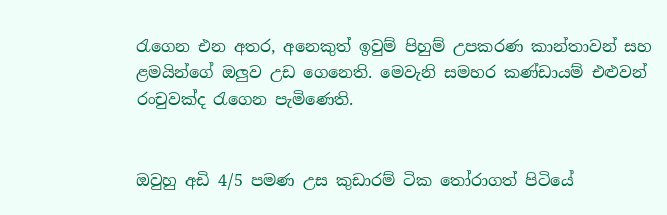රැගෙන එන අතර, අනෙකුත් ඉවුම් පිහුම් උපකරණ කාන්තාවන් සහ ළමයින්ගේ ඔලුව උඩ ගෙනෙති. මෙවැනි සමහර කණ්ඩායම් එළුවන් රංචුවක්ද රැගෙන පැමිණෙති.


ඔවුහු අඩි 4/5 පමණ උස කුඩාරම් ටික තෝරාගත් පිටියේ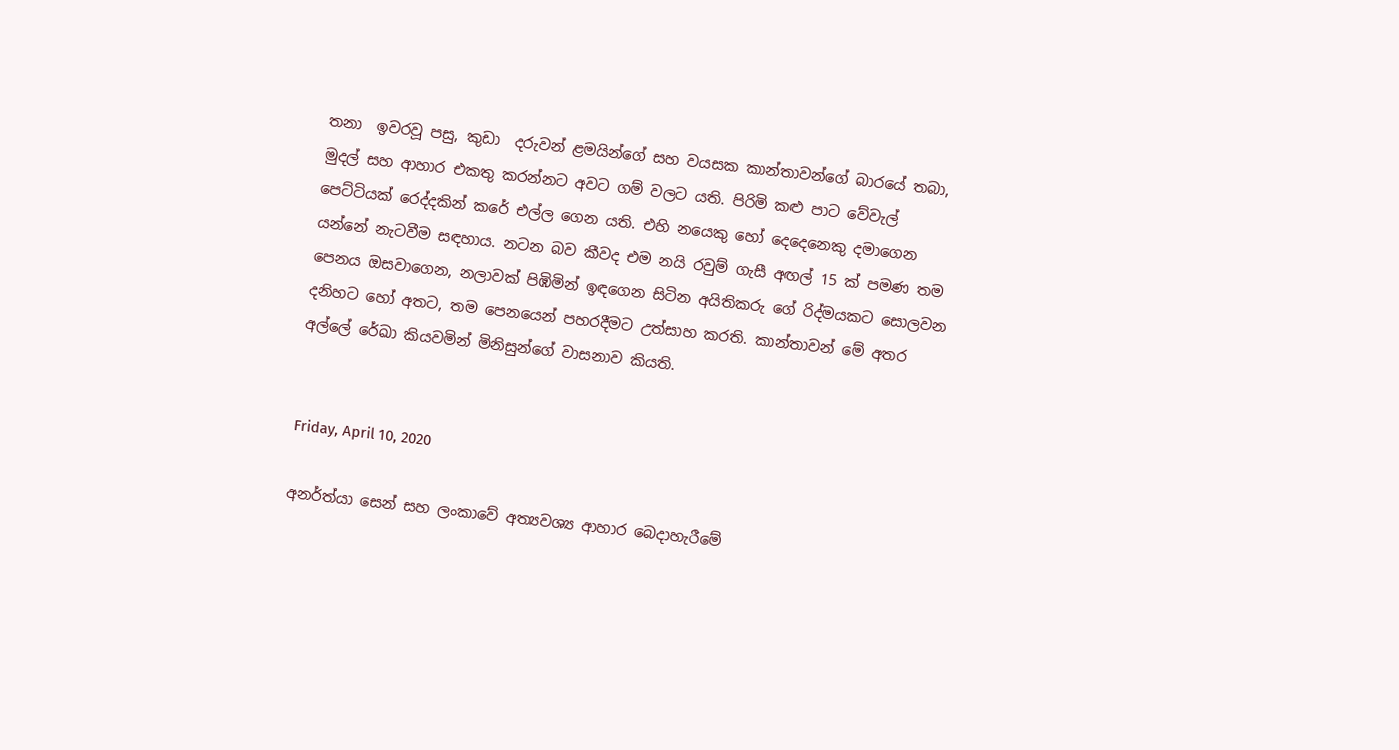තනා  ඉවරවූ පසු, කුඩා  දරුවන් ළමයින්ගේ සහ වයසක කාන්තාවන්ගේ බාරයේ තබා, මුදල් සහ ආහාර එකතු කරන්නට අවට ගම් වලට යති. පිරිමි කළු පාට වේවැල් පෙට්ටියක් රෙද්දකින් කරේ එල්ල ගෙන යති. එහි නයෙකු හෝ දෙදෙනෙකු දමාගෙන යන්නේ නැටවීම සඳහාය. නටන බව කීවද එම නයි රවුම් ගැසී අඟල් 15 ක් පමණ තම පෙනය ඔසවාගෙන, නලාවක් පිඹිමින් ඉඳගෙන සිටින අයිතිකරු ගේ රිද්මයකට සොලවන දනිහට හෝ අතට, තම පෙනයෙන් පහරදීමට උත්සාහ කරති. කාන්තාවන් මේ අතර අල්ලේ රේඛා කියවමින් මිනිසුන්ගේ වාසනාව කියති.


Friday, April 10, 2020

අනර්ත්යා සෙන් සහ ලංකාවේ අත්‍යවශ්‍ය ආහාර බෙදාහැරීමේ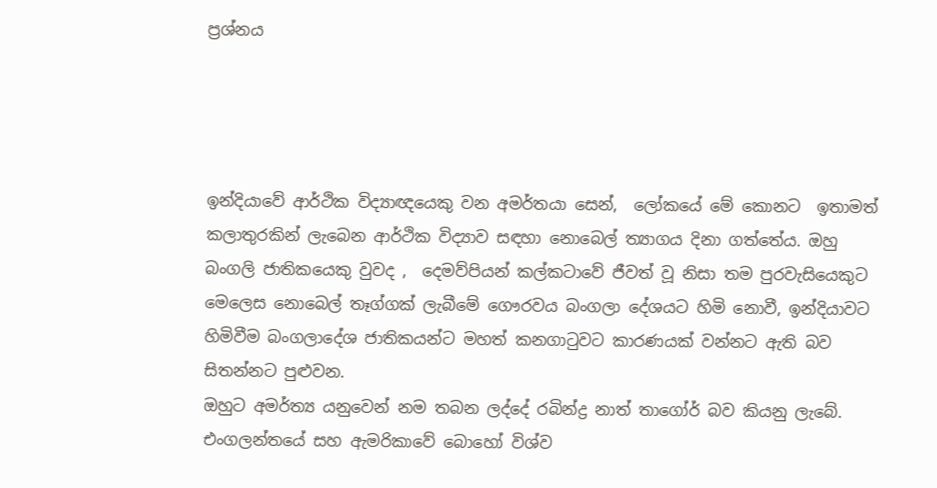ප්‍රශ්නය




ඉන්දියාවේ ආර්ථික විද්‍යාඥයෙකු වන අමර්තයා සෙන්,  ලෝකයේ මේ කොනට  ඉතාමත් කලාතුරකින් ලැබෙන ආර්ථික විද්‍යාව සඳහා නොබෙල් ත්‍යාගය දිනා ගත්තේය. ඔහු බංගලි ජාතිකයෙකු වුවද ,  දෙමව්පියන් කල්කටාවේ ජීවත් වූ නිසා තම පුරවැසියෙකුට මෙලෙස නොබෙල් තෑග්ගක් ලැබීමේ ගෞරවය බංගලා දේශයට හිමි නොවී, ඉන්දියාවට හිමිවීම බංගලාදේශ ජාතිකයන්ට මහත් කනගාටුවට කාරණයක් වන්නට ඇති බව සිතන්නට පුළුවන.
ඔහුට අමර්ත්‍ය යනුවෙන් නම තබන ලද්දේ රබින්ද්‍ර නාත් තාගෝර් බව කියනු ලැබේ.
එංගලන්තයේ සහ ඇමරිකාවේ බොහෝ විශ්ව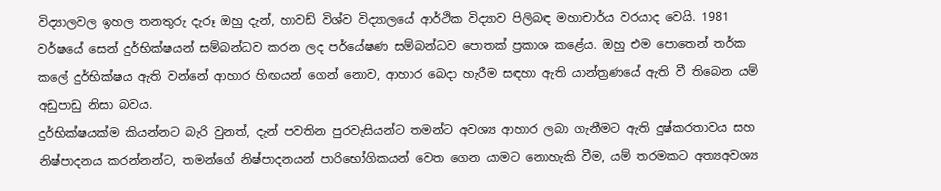විද්‍යාලවල ඉහල තනතුරු දැරූ ඔහු දැන්, හාවඩ් විශ්ව විද්‍යාලයේ ආර්ථික විද්‍යාව පිලිබඳ මහාචාර්ය වරයාද වෙයි. 1981 වර්ෂයේ සෙන් දුර්භික්ෂයන් සම්බන්ධව කරන ලද පර්යේෂණ සම්බන්ධව පොතක් ප්‍රකාශ කළේය. ඔහු එම පොතෙන් තර්ක කලේ දුර්භික්ෂය ඇති වන්නේ ආහාර හිඟයන් ගෙන් නොව, ආහාර බෙදා හැරීම සඳහා ඇති යාන්ත්‍රණයේ ඇති වී තිබෙන යම් අඩුපාඩු නිසා බවය.
දුර්භික්ෂයක්ම කියන්නට බැරි වුනත්, දැන් පවතින පුරවැසියන්ට තමන්ට අවශ්‍ය ආහාර ලබා ගැනීමට ඇති දුෂ්කරතාවය සහ නිෂ්පාදනය කරන්නන්ට, තමන්ගේ නිෂ්පාදනයන් පාරිභෝගිකයන් වෙත ගෙන යාමට නොහැකි වීම, යම් තරමකට අත්‍යඅවශ්‍ය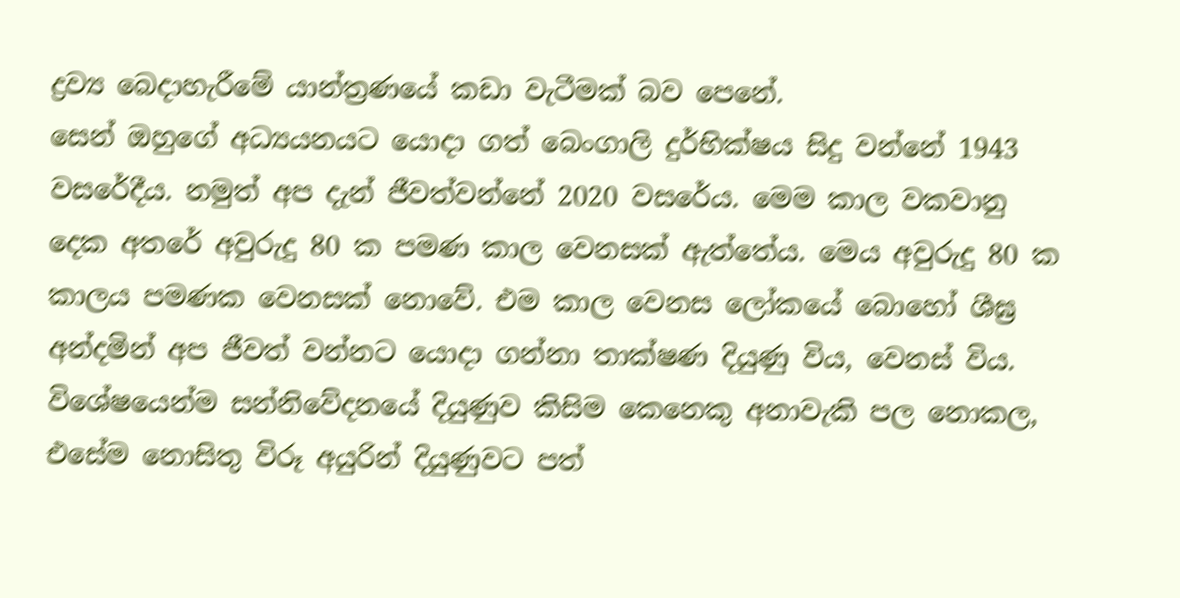ද්‍රව්‍ය බෙදාහැරීමේ යාන්ත්‍රණයේ කඩා වැටීමක් බව පෙනේ.
සෙන් ඔහුගේ අධ්‍යයනයට යොදා ගත් බෙංගාලි දුර්භික්ෂය සිදු වන්නේ 1943 වසරේදීය. නමුත් අප දැන් ජීවත්වන්නේ 2020 වසරේය. මෙම කාල වකවානු දෙක අතරේ අවුරුදු 80 ක පමණ කාල වෙනසක් ඇත්තේය. මෙය අවුරුදු 80 ක කාලය පමණක වෙනසක් නොවේ. එම කාල වෙනස ලෝකයේ බොහෝ ශීඝ්‍ර අන්දමින් අප ජීවත් වන්නට යොදා ගන්නා තාක්ෂණ දියුණු විය, වෙනස් විය. විශේෂයෙන්ම සන්නිවේදනයේ දියුණුව කිසිම කෙනෙකු අනාවැකි පල නොකල, එසේම නොසිතු විරූ අයුරින් දියුණුවට පත්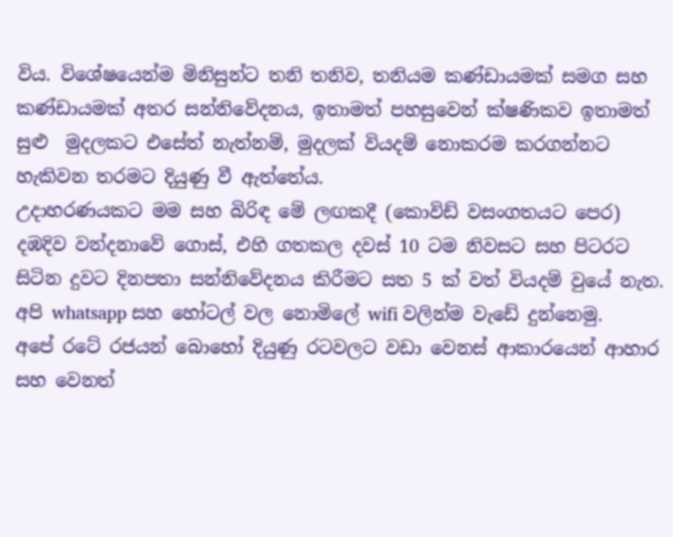විය. විශේෂයෙන්ම මිනිසුන්ට තනි තනිව, තනියම කණ්ඩායමක් සමග සහ කණ්ඩායමක් අතර සන්නිවේදනය, ඉතාමත් පහසුවෙන් ක්ෂණිකව ඉතාමත් සුළු  මුදලකට එසේත් නැත්නම්, මුදලක් වියදම් නොකරම කරගන්නට හැකිවන තරමට දියුණු වී ඇත්තේය.
උදාහරණයකට මම සහ බිරිඳ මේ ලඟකදී (කොවිඩ් වසංගතයට පෙර) දඹදිව වන්දනාවේ ගොස්, එහි ගතකල දවස් 10 ටම නිවසට සහ පිටරට සිටින දුවට දිනපතා සන්නිවේදනය කිරීමට සත 5 ක් වත් වියදම් වුයේ නැත. අපි whatsapp සහ හෝටල් වල නොමිලේ wifi වලින්ම වැඩේ දුන්නෙමු.
අපේ රටේ රජයන් බොහෝ දියුණු රටවලට වඩා වෙනස් ආකාරයෙන් ආහාර සහ වෙනත්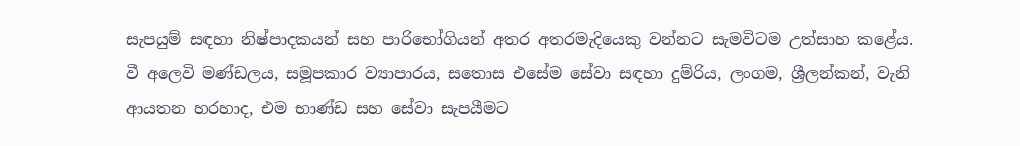සැපයුම් සඳහා නිෂ්පාදකයන් සහ පාරිභෝගියන් අතර අතරමැදියෙකු වන්නට සැමවිටම උත්සාහ කළේය. වී අලෙවි මණ්ඩලය, සමූපකාර ව්‍යාපාරය, සතොස එසේම සේවා සඳහා දුම්රිය, ලංගම, ශ්‍රීලන්කන්, වැනි ආයතන හරහාද, එම භාණ්ඩ සහ සේවා සැපයීමට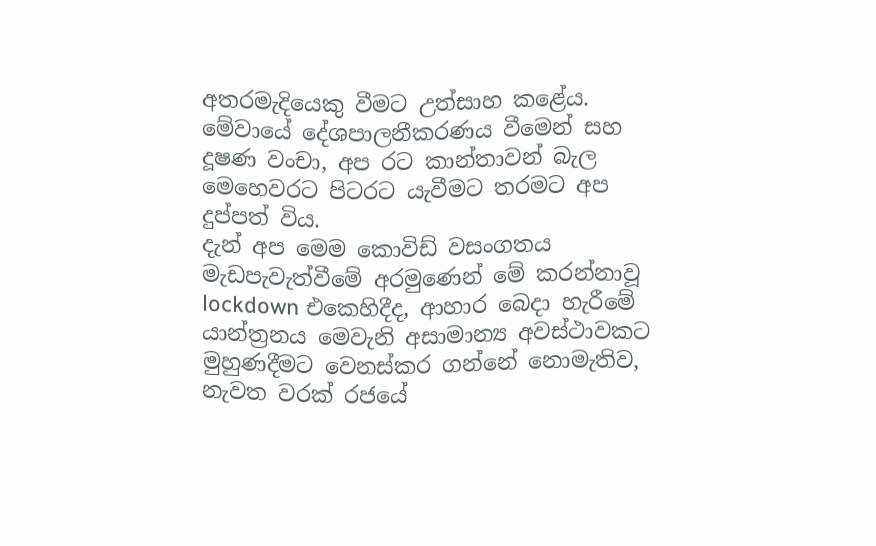අතරමැදියෙකු වීමට උත්සාහ කළේය. මේවායේ දේශපාලනීකරණය වීමෙන් සහ දූෂණ වංචා, අප රට කාන්තාවන් බැල මෙහෙවරට පිටරට යැවීමට තරමට අප දුප්පත් විය.
දැන් අප මෙම කොවිඩ් වසංගතය මැඩපැවැත්වීමේ අරමුණෙන් මේ කරන්නාවූ lockdown එකෙහිදීද, ආහාර බෙදා හැරීමේ යාන්ත්‍රනය මෙවැනි අසාමාන්‍ය අවස්ථාවකට මුහුණදීමට වෙනස්කර ගන්නේ නොමැතිව, නැවත වරක් රජයේ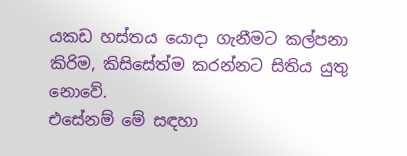යකඩ හස්තය යොදා ගැනීමට කල්පනා කිරිම, කිසිසේත්ම කරන්නට සිතිය යුතු නොවේ.
එසේනම් මේ සඳහා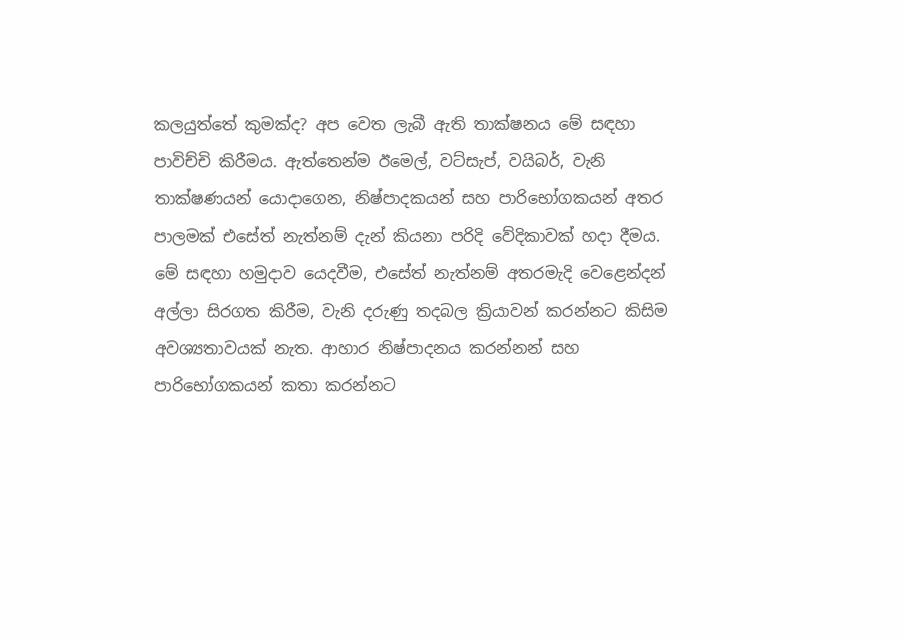කලයුත්තේ කුමක්ද? අප වෙත ලැබී ඇති තාක්ෂනය මේ සඳහා පාවිච්චි කිරීමය. ඇත්තෙන්ම ඊමෙල්, වට්සැප්, වයිබර්, වැනි තාක්ෂණයන් යොදාගෙන, නිෂ්පාදකයන් සහ පාරිභෝගකයන් අතර පාලමක් එසේත් නැත්නම් දැන් කියනා පරිදි වේදිකාවක් හදා දීමය.
මේ සඳහා හමුදාව යෙදවීම, එසේත් නැත්නම් අතරමැදි වෙළෙන්දන් අල්ලා සිරගත කිරීම, වැනි දරුණු තදබල ක්‍රියාවන් කරන්නට කිසිම අවශ්‍යතාවයක් නැත. ආහාර නිෂ්පාදනය කරන්නන් සහ පාරිභෝගකයන් කතා කරන්නට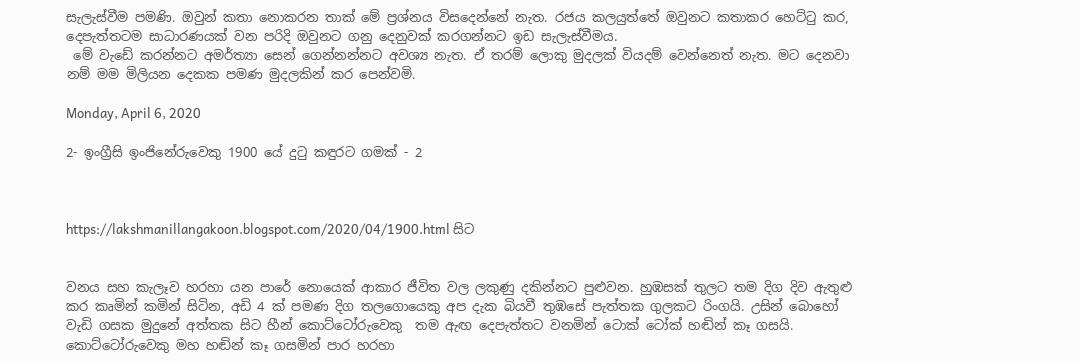සැලැස්වීම පමණි. ඔවුන් කතා නොකරන තාක් මේ ප්‍රශ්නය විසදෙන්නේ නැත. රජය කලයුත්තේ ඔවුනට කතාකර හෙට්ටු කර, දෙපැත්තටම සාධාරණයක් වන පරිදි ඔවුනට ගනු දෙනුවක් කරගන්නට ඉඩ සැලැස්වීමය.
 මේ වැඩේ කරන්නට අමර්ත්‍යා සෙන් ගෙන්නන්නට අවශ්‍ය නැත. ඒ තරම් ලොකු මුදලක් වියදම් වෙන්නෙත් නැත. මට දෙනවා නම් මම මිලියන දෙකක පමණ මුදලකින් කර පෙන්වමි.

Monday, April 6, 2020

2- ඉංග්‍රීසි ඉංජිනේරුවෙකු 1900 යේ දුටු කඳුරට ගමක් - 2



https://lakshmanillangakoon.blogspot.com/2020/04/1900.html සිට


වනය සහ කැලෑව හරහා යන පාරේ නොයෙක් ආකාර ජීවිත වල ලකුණු දකින්නට පුළුවන. හුඹසක් තුලට තම දිග දිව ඇතුළු කර කෘමින් කමින් සිටින, අඩි 4 ක් පමණ දිග තලගොයෙකු අප දැක බියවී තුඹසේ පැත්තක ගුලකට රිංගයි. උසින් බොහෝ වැඩි ගසක මුදුනේ අත්තක සිට හීන් කොට්ටෝරුවෙකු  තම ඇඟ දෙපැත්තට වනමින් ටොක් ටෝක් හඬින් කෑ ගසයි. කොට්ටෝරුවෙකු මහ හඬින් කෑ ගසමින් පාර හරහා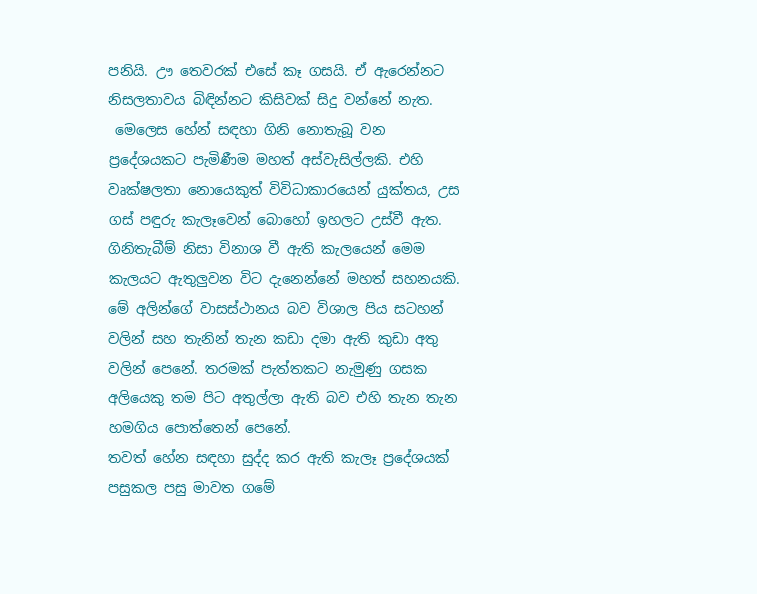පනියි. ඌ තෙවරක් එසේ කෑ ගසයි. ඒ ඇරෙන්නට නිසලතාවය බිඳින්නට කිසිවක් සිදු වන්නේ නැත.
 මෙලෙස හේන් සඳහා ගිනි නොතැබූ වන ප්‍රදේශයකට පැමිණීම මහත් අස්වැසිල්ලකි. එහි වෘක්ෂලතා නොයෙකුත් විවිධාකාරයෙන් යුක්තය, උස ගස් පඳුරු කැලෑවෙන් බොහෝ ඉහලට උස්වී ඇත. ගිනිතැබීම් නිසා විනාශ වී ඇති කැලයෙන් මෙම කැලයට ඇතුලුවන විට දැනෙන්නේ මහත් සහනයකි.
මේ අලින්ගේ වාසස්ථානය බව විශාල පිය සටහන් වලින් සහ තැනින් තැන කඩා දමා ඇති කුඩා අතු වලින් පෙනේ. තරමක් පැත්තකට නැමුණු ගසක අලියෙකු තම පිට අතුල්ලා ඇති බව එහි තැන තැන හමගිය පොත්තෙන් පෙනේ.
තවත් හේන සඳහා සුද්ද කර ඇති කැලෑ ප්‍රදේශයක් පසුකල පසු මාවත ගමේ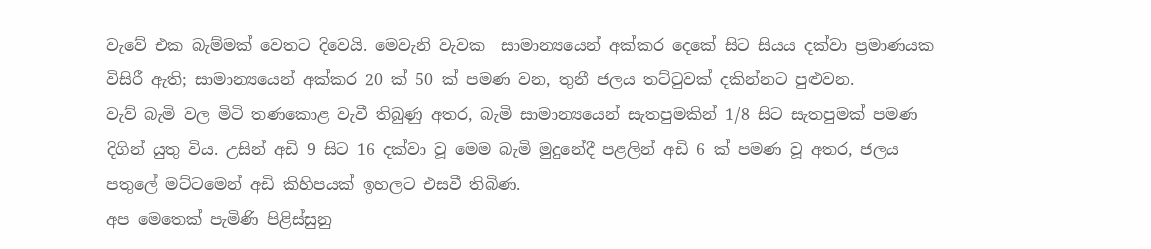වැවේ එක බැම්මක් වෙතට දිවෙයි. මෙවැනි වැවක  සාමාන්‍යයෙන් අක්කර දෙකේ සිට සියය දක්වා ප්‍රමාණයක විසිරී ඇති; සාමාන්‍යයෙන් අක්කර 20 ක් 50 ක් පමණ වන, තුනී ජලය තට්ටුවක් දකින්නට පුළුවන.
වැව් බැමි වල මිටි තණකොළ වැවී තිබුණු අතර, බැමි සාමාන්‍යයෙන් සැතපුමකින් 1/8 සිට සැතපුමක් පමණ දිගින් යුතු විය. උසින් අඩි 9 සිට 16 දක්වා වූ මෙම බැමි මුදුනේදී පළලින් අඩි 6 ක් පමණ වූ අතර, ජලය පතුලේ මට්ටමෙන් අඩි කිහිපයක් ඉහලට එසවී තිබිණ.
අප මෙතෙක් පැමිණි පිළිස්සුනු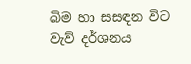බිම හා සසඳන විට වැව් දර්ශනය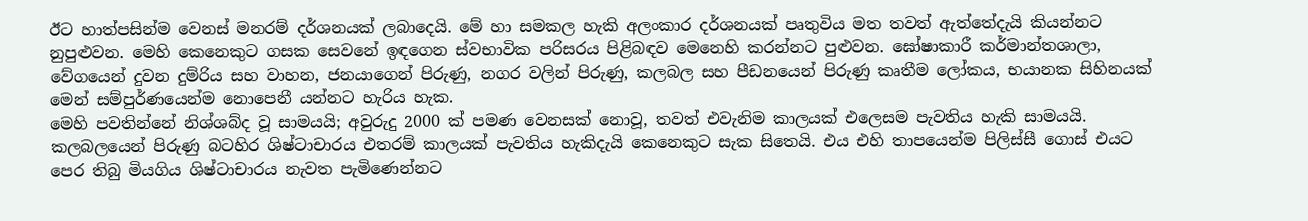ඊට හාත්පසින්ම වෙනස් මනරම් දර්ශනයක් ලබාදෙයි. මේ හා සමකල හැකි අලංකාර දර්ශනයක් පෘතුවිය මත තවත් ඇත්තේදැයි කියන්නට නුපුළුවන. මෙහි කෙනෙකුට ගසක සෙවනේ ඉඳගෙන ස්වභාවික පරිසරය පිළිබඳව මෙනෙහි කරන්නට පුළුවන. ඝෝෂාකාරී කර්මාන්තශාලා, වේගයෙන් දුවන දුම්රිය සහ වාහන, ජනයාගෙන් පිරුණු, නගර වලින් පිරුණු, කලබල සහ පීඩනයෙන් පිරුණු කෘතීම ලෝකය, භයානක සිහිනයක් මෙන් සම්පුර්ණයෙන්ම නොපෙනී යන්නට හැරිය හැක.
මෙහි පවතින්නේ නිශ්ශබ්ද වූ සාමයයි; අවුරුදු 2000 ක් පමණ වෙනසක් නොවූ, තවත් එවැනිම කාලයක් එලෙසම පැවතිය හැකි සාමයයි. කලබලයෙන් පිරුණු බටහිර ශිෂ්ටාචාරය එතරම් කාලයක් පැවතිය හැකිදැයි කෙනෙකුට සැක සිතෙයි. එය එහි තාපයෙන්ම පිලිස්සී ගොස් එයට පෙර තිබු මියගිය ශිෂ්ටාචාරය නැවත පැමිණෙන්නට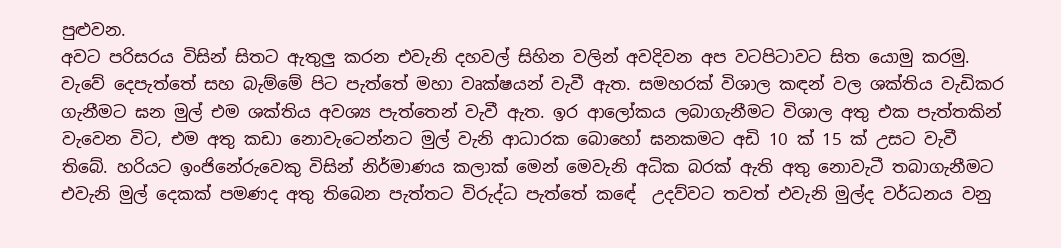පුළුවන.
අවට පරිසරය විසින් සිතට ඇතුලු කරන එවැනි දහවල් සිහින වලින් අවදිවන අප වටපිටාවට සිත යොමු කරමු. වැවේ දෙපැත්තේ සහ බැම්මේ පිට පැත්තේ මහා වෘක්ෂයන් වැවී ඇත. සමහරක් විශාල කඳන් වල ශක්තිය වැඩිකර ගැනීමට ඝන මුල් එම ශක්තිය අවශ්‍ය පැත්තෙන් වැවී ඇත. ඉර ආලෝකය ලබාගැනීමට විශාල අතු එක පැත්තකින් වැවෙන විට, එම අතු කඩා නොවැටෙන්නට මුල් වැනි ආධාරක බොහෝ ඝනකමට අඩි 10 ක් 15 ක් උසට වැවී තිබේ. හරියට ඉංජිනේරුවෙකු විසින් නිර්මාණය කලාක් මෙන් මෙවැනි අධික බරක් ඇති අතු නොවැටී තබාගැනීමට එවැනි මුල් දෙකක් පමණද අතු තිබෙන පැත්තට විරුද්ධ පැත්තේ කඳේ  උදව්වට තවත් එවැනි මුල්ද වර්ධනය වනු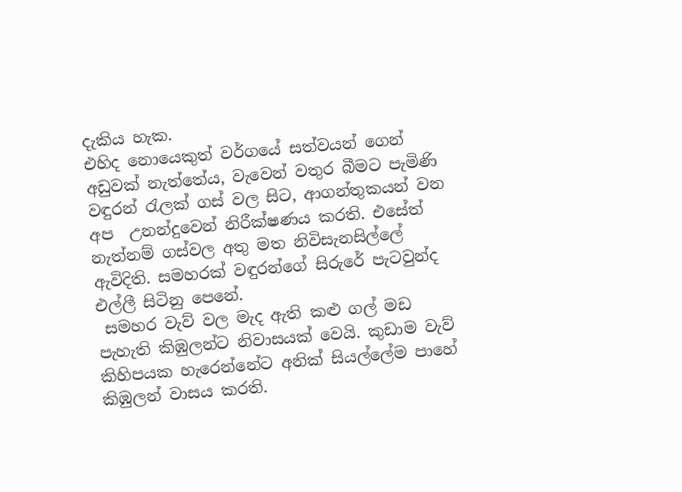දැකිය හැක.
එහිද නොයෙකුත් වර්ගයේ සත්වයන් ගෙන් අඩුවක් නැත්තේය, වැවෙන් වතුර බීමට පැමිණි වඳුරන් රැලක් ගස් වල සිට, ආගන්තුකයන් වන අප  උනන්දුවෙන් නිරීක්ෂණය කරති. එසේත් නැත්නම් ගස්වල අතු මත නිවිසැනසිල්ලේ ඇවිදිති. සමහරක් වඳුරන්ගේ සිරුරේ පැටවුන්ද එල්ලී සිටිනු පෙනේ.
 සමහර වැව් වල මැද ඇති කළු ගල් මඩ පැහැති කිඹුලන්ට නිවාසයක් වෙයි. කුඩාම වැව් කිහිපයක හැරෙන්නේට අනික් සියල්ලේම පාහේ කිඹුලන් වාසය කරති.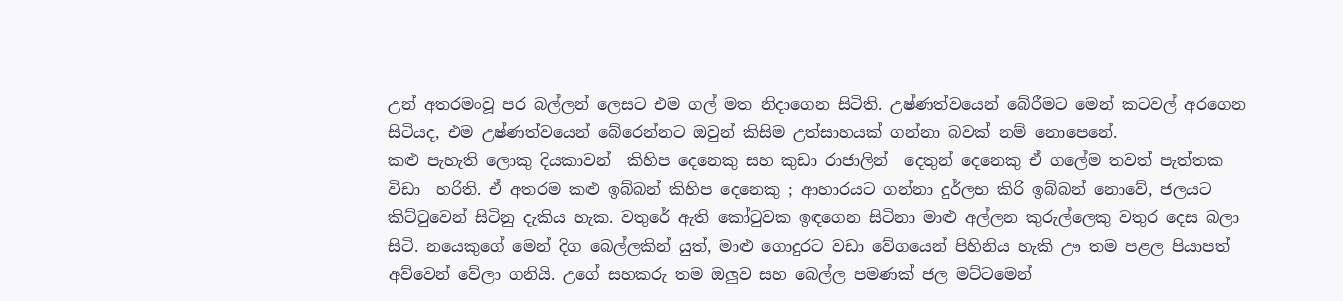උන් අතරමංවූ පර බල්ලන් ලෙසට එම ගල් මත නිදාගෙන සිටිති. උෂ්ණත්වයෙන් බේරීමට මෙන් කටවල් අරගෙන සිටියද, එම උෂ්ණත්වයෙන් බේරෙන්නට ඔවුන් කිසිම උත්සාහයක් ගන්නා බවක් නම් නොපෙනේ.
කළු පැහැති ලොකු දියකාවන්  කිහිප දෙනෙකු සහ කුඩා රාජාලින්  දෙතුන් දෙනෙකු ඒ ගලේම තවත් පැත්තක විඩා  හරිති. ඒ අතරම කළු ඉබ්බන් කිහිප දෙනෙකු ; ආහාරයට ගන්නා දුර්ලභ කිරි ඉබ්බන් නොවේ, ජලයට කිට්ටුවෙන් සිටිනු දැකිය හැක. වතුරේ ඇති කෝටුවක ඉඳගෙන සිටිනා මාළු අල්ලන කුරුල්ලෙකු වතුර දෙස බලා සිටි. නයෙකුගේ මෙන් දිග බෙල්ලකින් යුත්, මාළු ගොදුරට වඩා වේගයෙන් පිහිනිය හැකි ඌ තම පළල පියාපත් අව්වෙන් වේලා ගනියි. උගේ සහකරු තම ඔලුව සහ බෙල්ල පමණක් ජල මට්ටමෙන්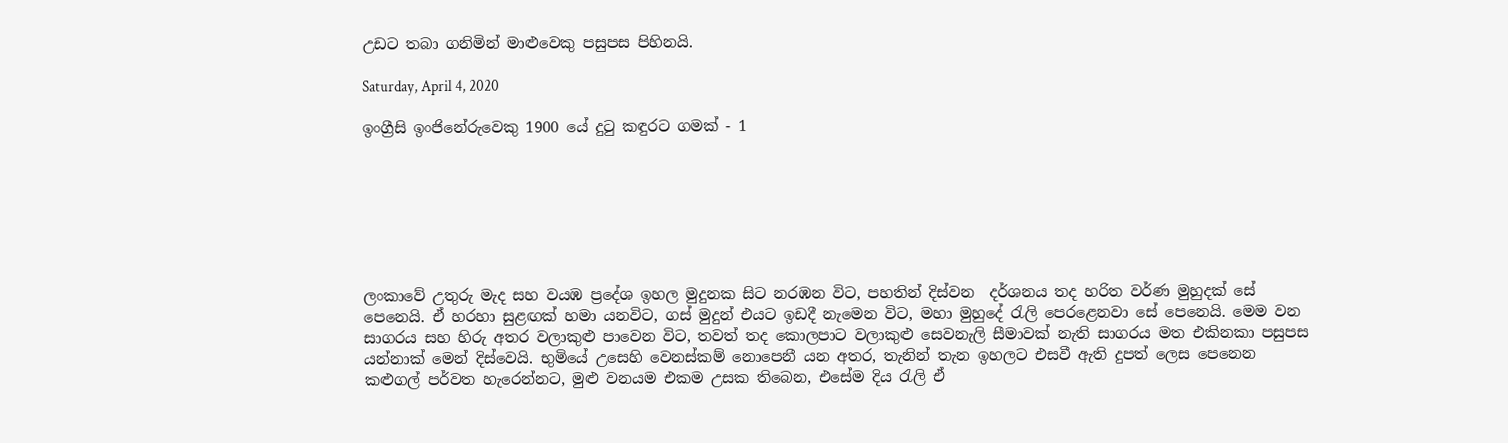උඩට තබා ගනිමින් මාළුවෙකු පසුපස පිහිනයි.

Saturday, April 4, 2020

ඉංග්‍රීසි ඉංජිනේරුවෙකු 1900 යේ දුටු කඳුරට ගමක් - 1







ලංකාවේ උතුරු මැද සහ වයඹ ප්‍රදේශ ඉහල මුදුනක සිට නරඹන විට, පහතින් දිස්වන  දර්ශනය තද හරිත වර්ණ මුහුදක් සේ පෙනෙයි. ඒ හරහා සුළඟක් හමා යනවිට, ගස් මුදුන් එයට ඉඩදී නැමෙන විට, මහා මුහුදේ රැලි පෙරළෙනවා සේ පෙනෙයි. මෙම වන සාගරය සහ හිරු අතර වලාකුළු පාවෙන විට, තවත් තද කොලපාට වලාකුළු සෙවනැලි සීමාවක් නැති සාගරය මත එකිනකා පසුපස යන්නාක් මෙන් දිස්වෙයි. භුමියේ උසෙහි වෙනස්කම් නොපෙනී යන අතර, තැනින් තැන ඉහලට එසවී ඇති දුපත් ලෙස පෙනෙන කළුගල් පර්වත හැරෙන්නට, මුළු වනයම එකම උසක තිබෙන, එසේම දිය රැලි ඒ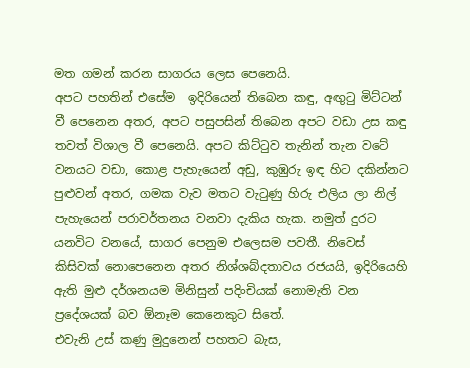මත ගමන් කරන සාගරය ලෙස පෙනෙයි.
අපට පහතින් එසේම  ඉදිරියෙන් තිබෙන කඳු, අඟුටු මිට්ටන් වී පෙනෙන අතර, අපට පසුපසින් තිබෙන අපට වඩා උස කඳු තවත් විශාල වී පෙනෙයි. අපට කිට්ටුව තැනින් තැන වටේ වනයට වඩා, කොළ පැහැයෙන් අඩු, කුඹුරු ඉඳ හිට දකින්නට පුළුවන් අතර, ගමක වැව මතට වැටුණු හිරු එලිය ලා නිල් පැහැයෙන් පරාවර්තනය වනවා දැකිය හැක. නමුත් දුරට යනවිට වනයේ, සාගර පෙනුම එලෙසම පවතී. නිවෙස්  කිසිවක් නොපෙනෙන අතර නිශ්ශබ්දතාවය රජයයි, ඉදිරියෙහි ඇති මුළු දර්ශනයම මිනිසුන් පදිංචියක් නොමැති වන ප්‍රදේශයක් බව ඕනෑම කෙනෙකුට සිතේ.
එවැනි උස් කණු මුදුනෙන් පහතට බැස,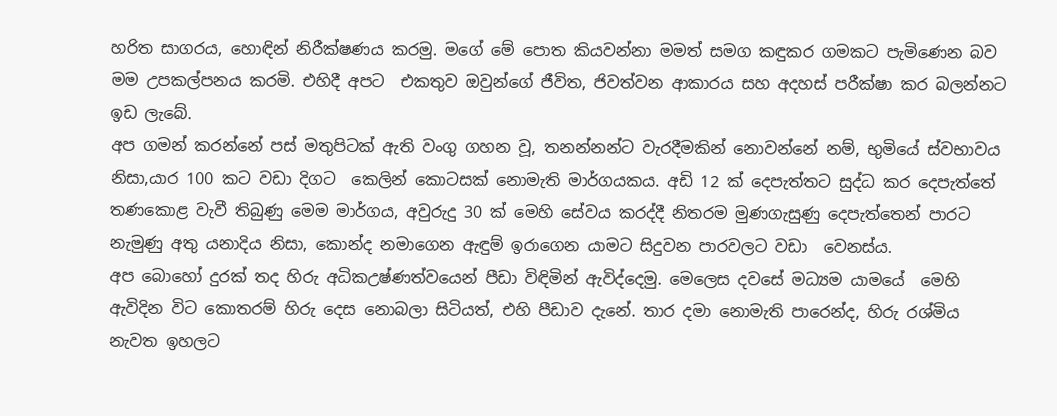හරිත සාගරය, හොඳින් නිරීක්ෂණය කරමු. මගේ මේ පොත කියවන්නා මමත් සමග කඳුකර ගමකට පැමිණෙන බව මම උපකල්පනය කරමි. එහිදී අපට  එකතුව ඔවුන්ගේ ජීවිත, ජිවත්වන ආකාරය සහ අදහස් පරීක්ෂා කර බලන්නට ඉඩ ලැබේ.
අප ගමන් කරන්නේ පස් මතුපිටක්‌ ඇති වංගු ගහන වූ, තනන්නන්ට වැරදීමකින් නොවන්නේ නම්, භුමියේ ස්වභාවය නිසා,යාර 100 කට වඩා දිගට  කෙලින් කොටසක් නොමැති මාර්ගයකය. අඩි 12 ක් දෙපැත්තට සුද්ධ කර දෙපැත්තේ තණකොළ වැවී තිබුණු මෙම මාර්ගය, අවුරුදු 30 ක් මෙහි සේවය කරද්දී නිතරම මුණගැසුණු දෙපැත්තෙන් පාරට නැමුණු අතු යනාදිය නිසා, කොන්ද නමාගෙන ඇඳුම් ඉරාගෙන යාමට සිදුවන පාරවලට වඩා  වෙනස්ය.
අප බොහෝ දුරක් තද හිරු අධිකඋෂ්ණත්වයෙන් පීඩා විඳිමින් ඇවිද්දෙමු. මෙලෙස දවසේ මධ්‍යම යාමයේ  මෙහි ඇවිදින විට කොතරම් හිරු දෙස නොබලා සිටියත්, එහි පීඩාව දැනේ. තාර දමා නොමැති පාරෙන්ද, හිරු රශ්මිය නැවත ඉහලට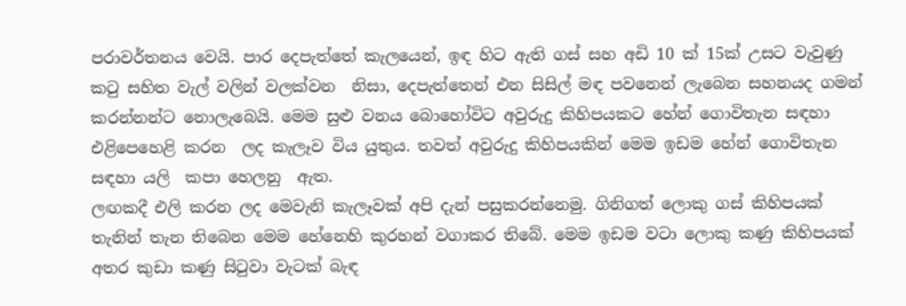පරාවර්තනය වෙයි. පාර දෙපැත්තේ කැලයෙන්, ඉඳ හිට ඇති ගස් සහ අඩි 10 ක් 15ක් උසට වැවුණු කටු සහිත වැල් වලින් වලක්වන  නිසා, දෙපැත්තෙන් එන සිසිල් මඳ පවනෙන් ලැබෙන සහනයද ගමන් කරන්නන්ට නොලැබෙයි. මෙම සුළු වනය බොහෝවිට අවුරුදු කිහිපයකට හේන් ගොවිතැන සඳහා එළිපෙහෙළි කරන  ලද කැලෑව විය යුතුය. තවත් අවුරුදු කිහිපයකින් මෙම ඉඩම හේන් ගොවිතැන සඳහා යලි  කපා හෙලනු  ඇත.
ලඟකදී එලි කරන ලද මෙවැනි කැලෑවක් අපි දැන් පසුකරන්නෙමු. ගිනිගත් ලොකු ගස් කිහිපයක් තැනින් තැන තිබෙන මෙම හේනෙහි කුරහන් වගාකර තිබේ. මෙම ඉඩම වටා ලොකු කණු කිහිපයක් අතර කුඩා කණු සිටුවා වැටක් බැඳ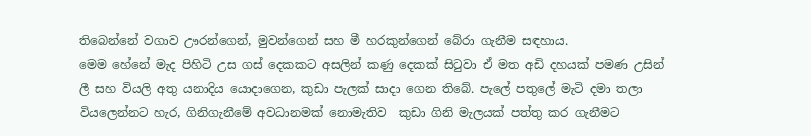තිබෙන්නේ වගාව ඌරන්ගෙන්, මුවන්ගෙන් සහ මී හරකුන්ගෙන් බේරා ගැනීම සඳහාය.
මෙම හේනේ මැද පිහිටි උස ගස් දෙකකට අසලින් කණු දෙකක් සිටුවා ඒ මත අඩි දහයක් පමණ උසින් ලී සහ වියලි අතු යනාදිය යොදාගෙන, කුඩා පැලක් සාදා ගෙන තිබේ. පැලේ පතුලේ මැටි දමා තලා වියලෙන්නට හැර, ගිනිගැනීමේ අවධානමක් නොමැතිව  කුඩා ගිනි මැලයක් පත්තු කර ගැනීමට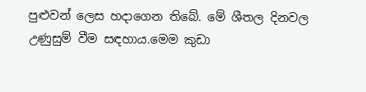පුළුවන් ලෙස හදාගෙන තිබේ. මේ ශීතල දිනවල උණුසුම් වීම සඳහාය.මෙම කුඩා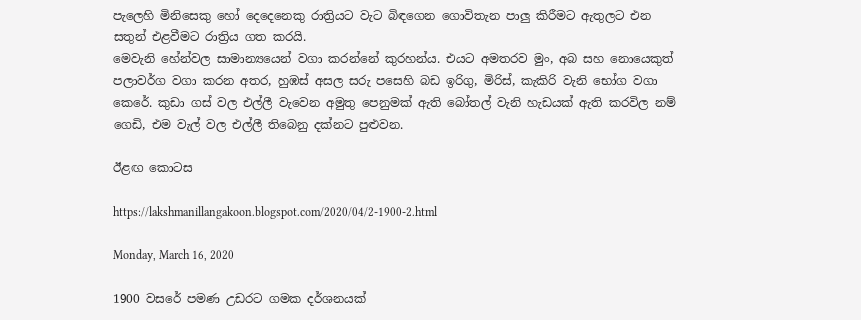පැලෙහි මිනිසෙකු හෝ දෙදෙනෙකු රාත්‍රියට වැට බිඳගෙන ගොවිතැන පාලු කිරීමට ඇතුලට එන සතුන් එළවීමට රාත්‍රිය ගත කරයි.
මෙවැනි හේන්වල සාමාන්‍යයෙන් වගා කරන්නේ කුරහන්ය. එයට අමතරව මුං, අබ සහ නොයෙකුත් පලාවර්ග වගා කරන අතර, හුඹස් අසල සරු පසෙහි බඩ ඉරිගු, මිරිස්, කැකිරි වැනි භෝග වගා කෙරේ. කුඩා ගස් වල එල්ලී වැවෙන අමුතු පෙනුමක් ඇති බෝතල් වැනි හැඩයක් ඇති කරවිල නම්  ගෙඩි, එම වැල් වල එල්ලී තිබෙනු දක්නට පුළුවන.

ඊළඟ කොටස

https://lakshmanillangakoon.blogspot.com/2020/04/2-1900-2.html

Monday, March 16, 2020

1900 වසරේ පමණ උඩරට ගමක දර්ශනයක්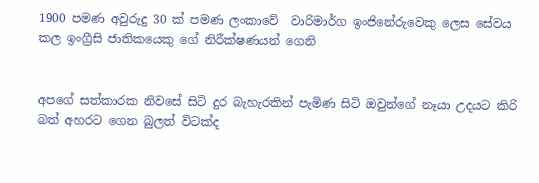1900 පමණ අවුරුදු 30 ක් පමණ ලංකාවේ  වාරිමාර්ග ඉංජිනේරුවෙකු ලෙස සේවය කල ඉංග්‍රීසි ජාතිකයෙකු ගේ නිරීක්ෂණයන් ගෙනි


අපගේ සත්කාරක නිවසේ සිටි දුර බැහැරකින් පැමිණ සිටි ඔවුන්ගේ නෑයා උදයට කිරි බත් අහරට ගෙන බුලත් විටක්ද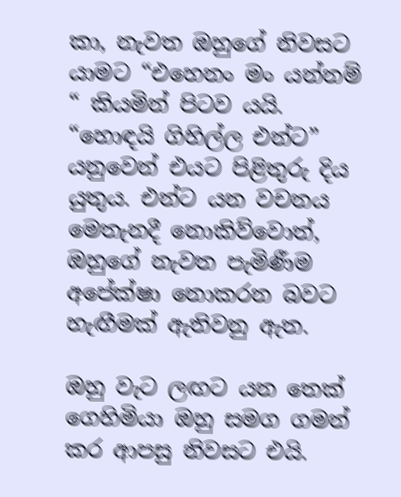කා, නැවත ඔහුගේ නිවසට යාමට “එහෙනං මං යන්නම් “ කියමින් පිටව යයි.
“හොඳයි ගිහිල්ල එන්ට” යනුවෙන් එයට පිළිතුරු දිය යුතුය. එන්ට යන වචනය මෙතැනදී නොකිව්වොත්, ඔහුගේ නැවත පැමිණීම අපේක්ෂා නොකරන බවට හැඟීමක් ඇතිවනු ඇත.

ඔහු වැට ලඟට යන තෙක් ගෙහිමියා ඔහු සමග ගමන් කර ආපසු නිවසට එයි.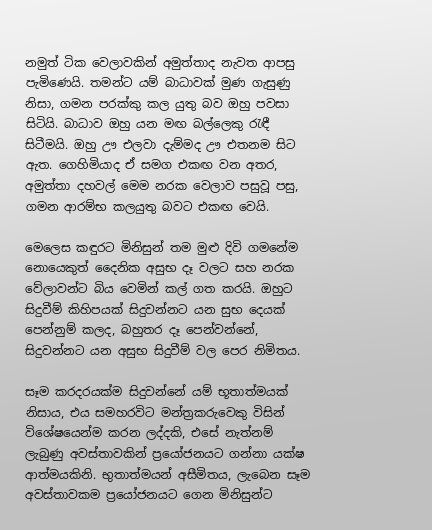නමුත් ටික වෙලාවකින් අමුත්තාද නැවත ආපසු පැමිණෙයි. තමන්ට යම් බාධාවක් මුණ ගැසුණු නිසා, ගමන පරක්කු කල යුතු බව ඔහු පවසා සිටියි. බාධාව ඔහු යන මඟ බල්ලෙකු රැඳී සිටීමයි. ඔහු ඌ එලවා දැම්මද ඌ එතනම සිට ඇත. ගෙහිමියාද ඒ සමග එකඟ වන අතර, අමුත්තා දහවල් මෙම නරක වෙලාව පසුවූ පසු, ගමන ආරම්භ කලයුතු බවට එකඟ වෙයි.

මෙලෙස කඳුරට මිනිසුන් තම මුළු දිවි ගමනේම නොයෙකුත් දෛනික අසුභ දෑ වලට සහ නරක වේලාවන්ට බිය වෙමින් කල් ගත කරයි. ඔහුට සිදුවීම් කිහිපයක් සිදුවන්නට යන සුභ දෙයක් පෙන්නුම් කලද, බහුතර දෑ පෙන්වන්නේ, සිදුවන්නට යන අසුභ සිදුවීම් වල පෙර නිමිතය.

සෑම කරදරයක්ම සිදුවන්නේ යම් භූතාත්මයක් නිසාය, එය සමහරවිට මන්ත්‍රකරුවෙකු විසින් විශේෂයෙන්ම කරන ලද්දකි, එසේ නැත්නම් ලැබුණු අවස්තාවකින් ප්‍රයෝජනයට ගන්නා යක්ෂ ආත්මයකිනි. භුතාත්මයන් අසීමිතය, ලැබෙන සෑම අවස්තාවකම ප්‍රයෝජනයට ගෙන මිනිසුන්ට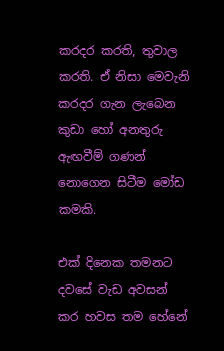කරදර කරති, තුවාල කරති. ඒ නිසා මෙවැනි කරදර ගැන ලැබෙන කුඩා හෝ අනතුරු ඇඟවීම් ගණන් නොගෙන සිටීම මෝඩ කමකි.

එක් දිනෙක තමනට දවසේ වැඩ අවසන් කර හවස තම හේනේ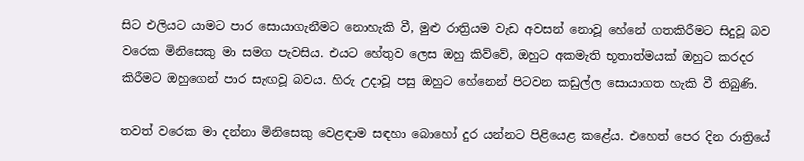සිට එලියට යාමට පාර සොයාගැනීමට නොහැකි වී, මුළු රාත්‍රියම වැඩ අවසන් නොවූ හේනේ ගතකිරීමට සිදුවූ බව  වරෙක මිනිසෙකු මා සමග පැවසිය. එයට හේතුව ලෙස ඔහු කිව්වේ, ඔහුට අකමැති භූතාත්මයක් ඔහුට කරදර කිරීමට ඔහුගෙන් පාර සැඟවූ බවය. හිරු උදාවූ පසු ඔහුට හේනෙන් පිටවන කඩුල්ල සොයාගත හැකි වී තිබුණි.

තවත් වරෙක මා දන්නා මිනිසෙකු වෙළඳාම සඳහා බොහෝ දුර යන්නට පිළියෙළ කළේය. එහෙත් පෙර දින රාත්‍රියේ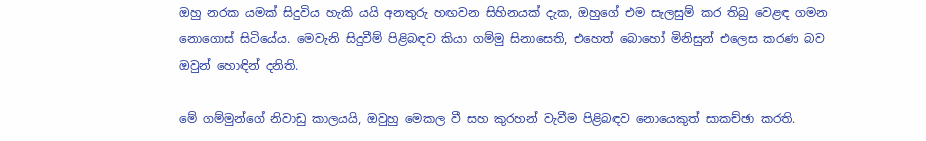ඔහු නරක යමක් සිදුවිය හැකි යයි අනතුරු හඟවන සිහිනයක් දැක, ඔහුගේ එම සැලසුම් කර තිබු වෙළඳ ගමන නොගොස් සිටියේය. මෙවැනි සිදුවීම් පිළිබඳව කියා ගම්මු සිනාසෙති, එහෙත් බොහෝ මිනිසුන් එලෙස කරණ බව ඔවුන් හොඳින් දනිති.

මේ ගම්මුන්ගේ නිවාඩු කාලයයි, ඔවුහු මෙකල වී සහ කුරහන් වැවීම පිළිබඳව නොයෙකුත් සාකච්ඡා කරති.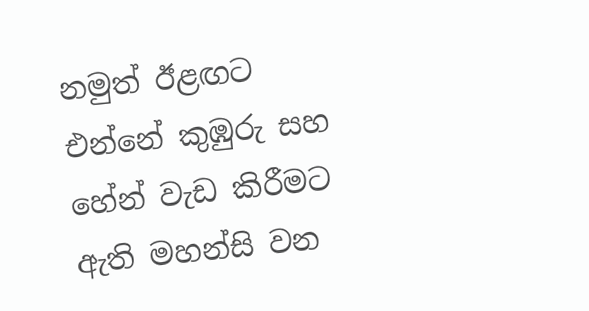නමුත් ඊළඟට එන්නේ කුඹුරු සහ හේන් වැඩ කිරීමට ඇති මහන්සි වන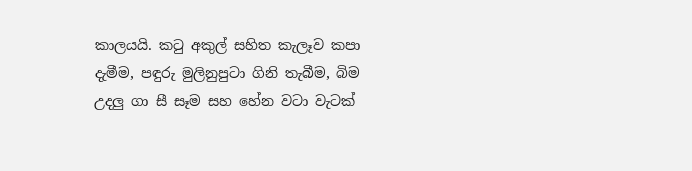කාලයයි. කටු අකුල් සහිත කැලෑව කපා දැමීම, පඳුරු මුලිනුපුටා ගිනි තැබීම, බිම උදලු ගා සී සෑම සහ හේන වටා වැටක්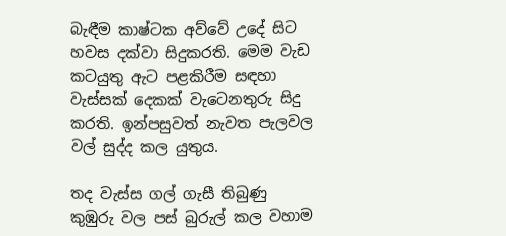බැඳීම කාෂ්ටක අව්වේ උදේ සිට හවස දක්වා සිදුකරති. මෙම වැඩ කටයුතු ඇට පළකිරීම සඳහා වැස්සක් දෙකක් වැටෙනතුරු සිදු කරති. ඉන්පසුවත් නැවත පැලවල වල් සුද්ද කල යුතුය.

තද වැස්ස ගල් ගැසී තිබුණු කුඹුරු වල පස් බුරුල් කල වහාම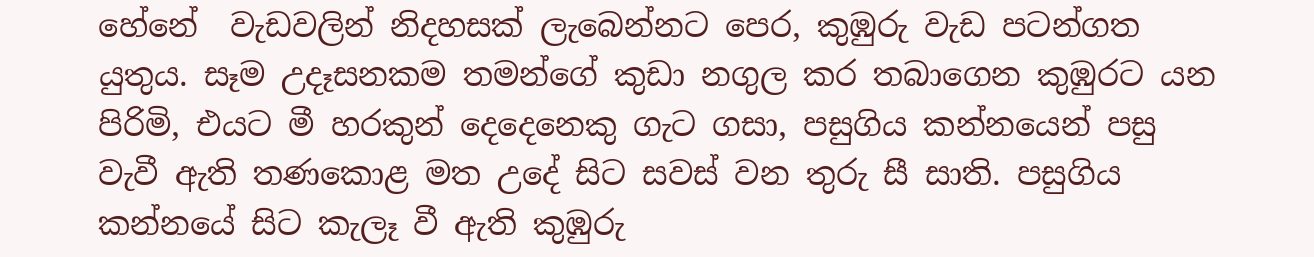හේනේ  වැඩවලින් නිදහසක් ලැබෙන්නට පෙර, කුඹුරු වැඩ පටන්ගත යුතුය. සෑම උදෑසනකම තමන්ගේ කුඩා නගුල කර තබාගෙන කුඹුරට යන පිරිමි, එයට මී හරකුන් දෙදෙනෙකු ගැට ගසා, පසුගිය කන්නයෙන් පසු වැවී ඇති තණකොළ මත උදේ සිට සවස් වන තුරු සී සාති. පසුගිය කන්නයේ සිට කැලෑ වී ඇති කුඹුරු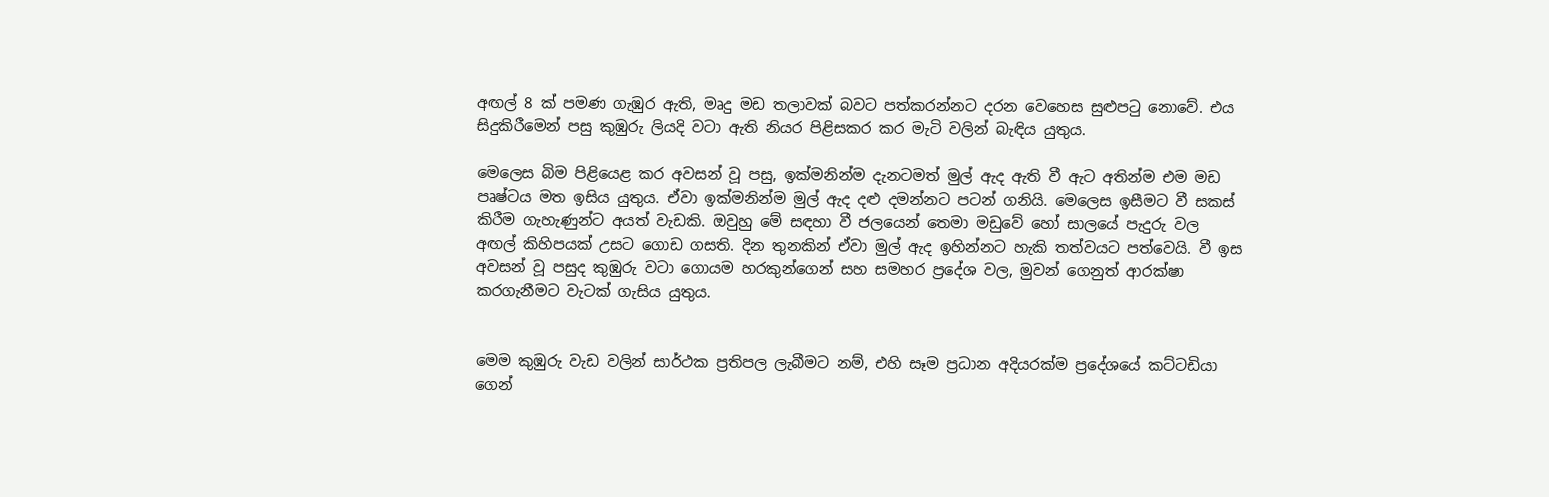අඟල් 8 ක් පමණ ගැඹුර ඇති, මෘදු මඩ තලාවක් බවට පත්කරන්නට දරන වෙහෙස සුළුපටු නොවේ. එය සිදුකිරීමෙන් පසු කුඹුරු ලියදි වටා ඇති නියර පිළිසකර කර මැටි වලින් බැඳිය යුතුය.

මෙලෙස බිම පිළියෙළ කර අවසන් වූ පසු, ඉක්මනින්ම දැනටමත් මුල් ඇද ඇති වී ඇට අතින්ම එම මඩ පෘෂ්ටය මත ඉසිය යුතුය. ඒවා ඉක්මනින්ම මුල් ඇද දළු දමන්නට පටන් ගනියි. මෙලෙස ඉසීමට වී සකස් කිරීම ගැහැණුන්ට අයත් වැඩකි. ඔවුහු මේ සඳහා වී ජලයෙන් තෙමා මඩුවේ හෝ සාලයේ පැදුරු වල අඟල් කිහිපයක් උසට ගොඩ ගසති. දින තුනකින් ඒවා මුල් ඇද ඉහින්නට හැකි තත්වයට පත්වෙයි. වී ඉස අවසන් වූ පසුද කුඹුරු වටා ගොයම හරකුන්ගෙන් සහ සමහර ප්‍රදේශ වල, මුවන් ගෙනුත් ආරක්ෂා කරගැනීමට වැටක් ගැසිය යුතුය.


මෙම කුඹුරු වැඩ වලින් සාර්ථක ප්‍රතිපල ලැබීමට නම්, එහි සෑම ප්‍රධාන අදියරක්ම ප්‍රදේශයේ කට්ටඩියා ගෙන්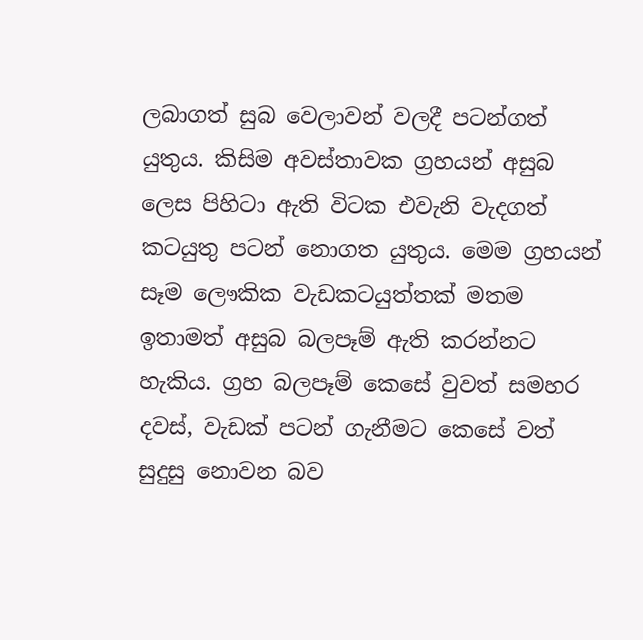ලබාගත් සුබ වෙලාවන් වලදී පටන්ගත් යුතුය. කිසිම අවස්තාවක ග්‍රහයන් අසුබ ලෙස පිහිටා ඇති විටක එවැනි වැදගත් කටයුතු පටන් නොගත යුතුය. මෙම ග්‍රහයන් සෑම ලෞකික වැඩකටයුත්තක් මතම ඉතාමත් අසුබ බලපෑම් ඇති කරන්නට හැකිය. ග්‍රහ බලපෑම් කෙසේ වුවත් සමහර දවස්, වැඩක් පටන් ගැනීමට කෙසේ වත් සුදුසු නොවන බව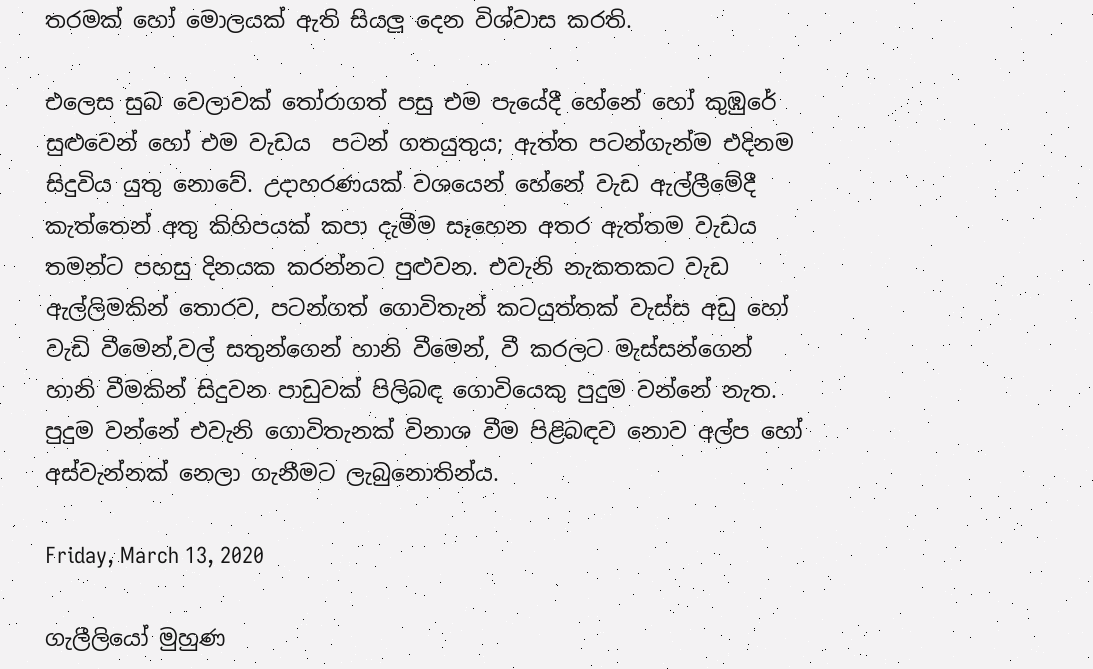තරමක් හෝ මොලයක් ඇති සියලු දෙන විශ්වාස කරති.

එලෙස සුබ වෙලාවක් තෝරාගත් පසු එම පැයේදී හේනේ හෝ කුඹුරේ සුළුවෙන් හෝ එම වැඩය  පටන් ගතයුතුය; ඇත්ත පටන්ගැන්ම එදිනම සිදුවිය යුතු නොවේ. උදාහරණයක් වශයෙන් හේනේ වැඩ ඇල්ලීමේදී කැත්තෙන් අතු කිහිපයක් කපා දැමීම සෑහෙන අතර ඇත්තම වැඩය  තමන්ට පහසු දිනයක කරන්නට පුළුවන. එවැනි නැකතකට වැඩ ඇල්ලිමකින් තොරව, පටන්ගත් ගොවිතැන් කටයුත්තක් වැස්ස අඩු හෝ වැඩි වීමෙන්,වල් සතුන්ගෙන් හානි වීමෙන්, වී කරලට මැස්සන්ගෙන් හානි වීමකින් සිදුවන පාඩුවක් පිලිබඳ ගොවියෙකු පුදුම වන්නේ නැත. පුදුම වන්නේ එවැනි ගොවිතැනක් විනාශ වීම පිළිබඳව නොව අල්ප හෝ අස්වැන්නක් නෙලා ගැනීමට ලැබුනොතින්ය.

Friday, March 13, 2020

ගැලීලියෝ මුහුණ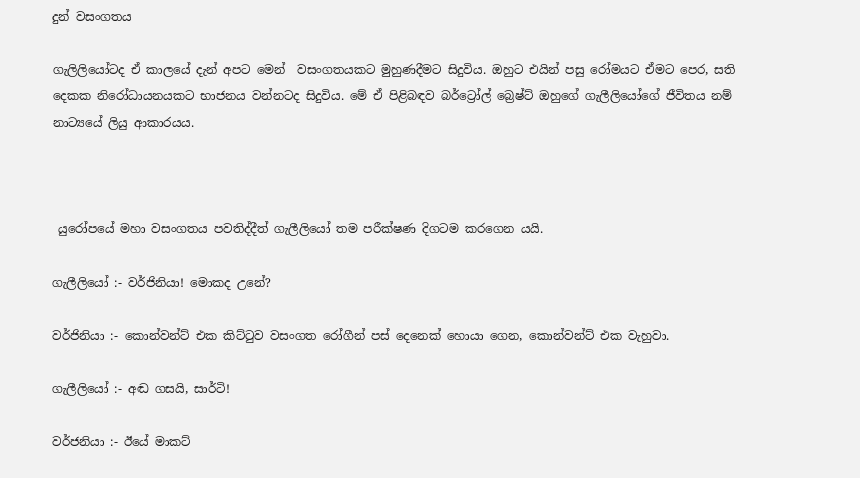දුන් වසංගතය

ගැලිලියෝටද ඒ කාලයේ දැන් අපට මෙන්  වසංගතයකට මුහුණදීමට සිදුවිය. ඔහුට එයින් පසු රෝමයට ඒමට පෙර, සති දෙකක නිරෝධායනයකට භාජනය වන්නටද සිදුවිය. මේ ඒ පිළිබඳව බර්ට්‍රෝල් බ්‍රෙෂ්ට් ඔහුගේ ගැලීලියෝගේ ජීවිතය නම් නාට්‍යයේ ලියු ආකාරයය.



 යුරෝපයේ මහා වසංගතය පවතිද්දීත් ගැලීලියෝ තම පරීක්ෂණ දිගටම කරගෙන යයි.

ගැලීලියෝ :- වර්ජිනියා! මොකද උනේ?

වර්ජිනියා :- කොන්වන්ට් එක කිට්ටුව වසංගත රෝගීන් පස් දෙනෙක් හොයා ගෙන, කොන්වන්ට් එක වැහුවා.

ගැලීලියෝ :- අඬ ගසයි, සාර්ටි!

වර්ජනියා :- ඊයේ මාකට්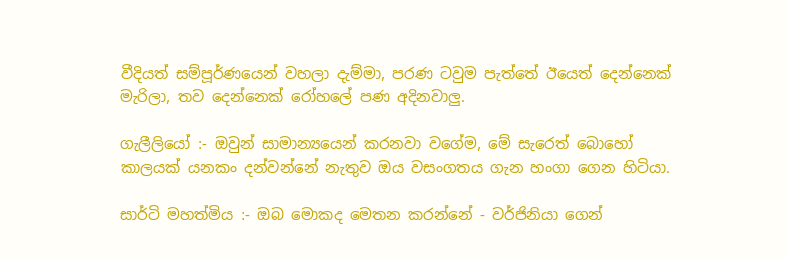වීදියත් සම්පූර්ණයෙන් වහලා දැම්මා, පරණ ටවුම පැත්තේ ඊයෙත් දෙන්නෙක් මැරිලා, තව දෙන්නෙක් රෝහලේ පණ අදිනවාලු.

ගැලීලියෝ :- ඔවුන් සාමාන්‍යයෙන් කරනවා වගේම, මේ සැරෙත් බොහෝ කාලයක් යනකං දන්වන්නේ නැතුව ඔය වසංගතය ගැන හංගා ගෙන හිටියා.

සාර්ටි මහත්මිය :- ඔබ මොකද මෙතන කරන්නේ - වර්ජිනියා ගෙන්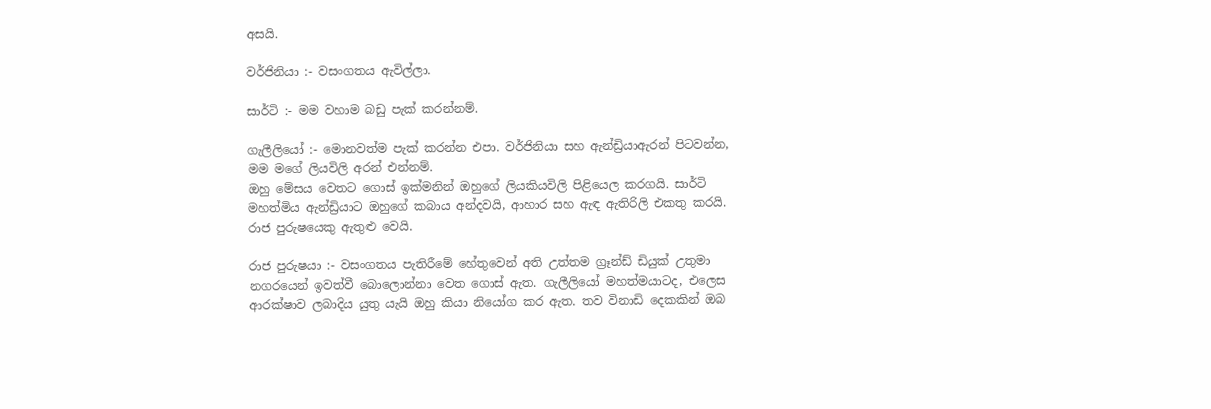අසයි.

වර්ජිනියා :- වසංගතය ඇවිල්ලා.

සාර්ටි :- මම වහාම බඩු පැක් කරන්නම්.

ගැලීලියෝ :- මොනවත්ම පැක් කරන්න එපා. වර්ජිනියා සහ ඇන්ඩ්‍රියාඇරන් පිටවන්න, මම මගේ ලියවිලි අරන් එන්නම්.
ඔහු මේසය වෙතට ගොස් ඉක්මනින් ඔහුගේ ලියකියවිලි පිළියෙල කරගයි. සාර්ටි මහත්මිය ඇන්ඩ්‍රියාට ඔහුගේ කබාය අන්දවයි, ආහාර සහ ඇඳ ඇතිරිලි එකතු කරයි. රාජ පුරුෂයෙකු ඇතුළු වෙයි.

රාජ පුරුෂයා :- වසංගතය පැතිරීමේ හේතුවෙන් අති උත්තම ග්‍රෑන්ඩ් ඩියුක් උතුමා නගරයෙන් ඉවත්වී බොලොන්නා වෙත ගොස් ඇත. ගැලීලියෝ මහත්මයාටද, එලෙස ආරක්ෂාව ලබාදිය යුතු යැයි ඔහු කියා නියෝග කර ඇත. තව විනාඩි දෙකකින් ඔබ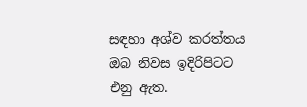සඳහා අශ්ව කරත්තය ඔබ නිවස ඉදිරිපිටට එනු ඇත.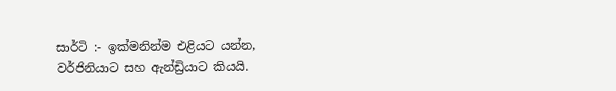සාර්ටි :- ඉක්මනින්ම එළියට යන්න, වර්ජිනියාට සහ ඇන්ඩ්‍රියාට කියයි.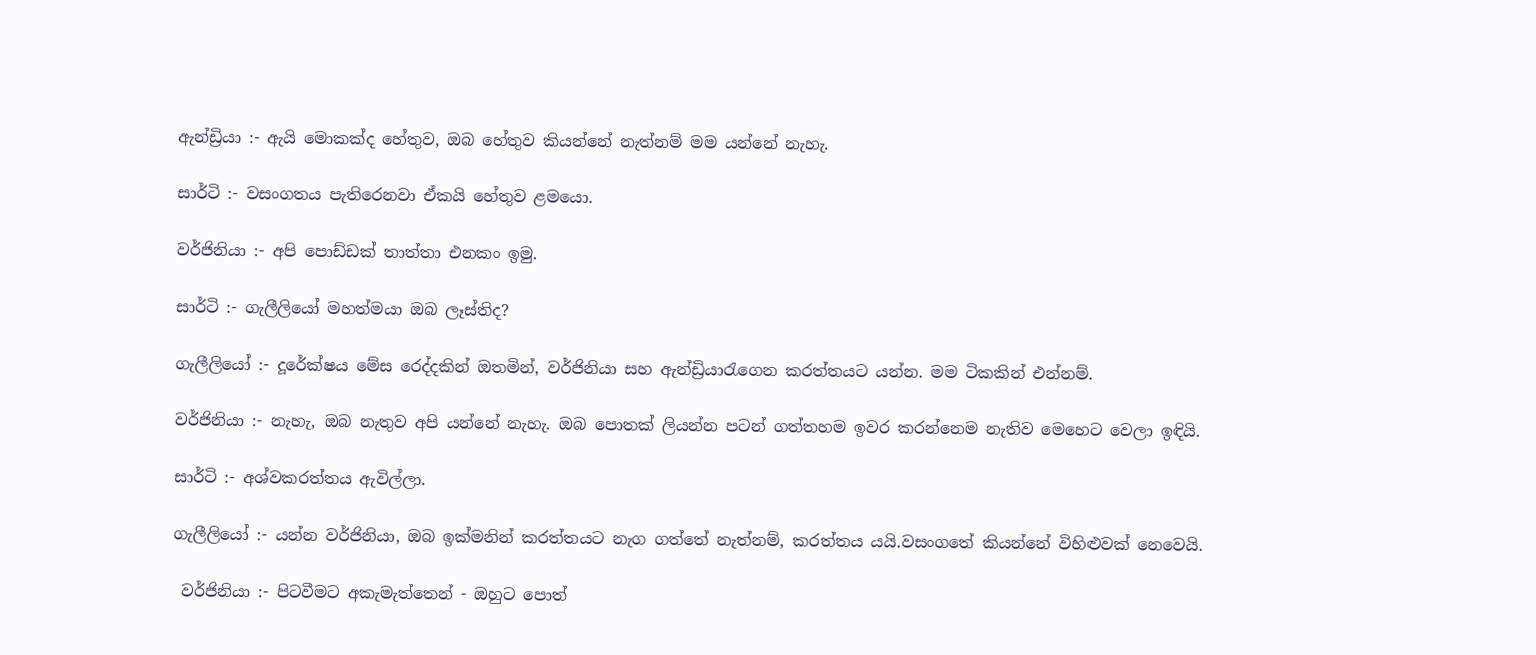ඇන්ඩ්‍රියා :- ඇයි මොකක්ද හේතුව, ඔබ හේතුව කියන්නේ නැත්නම් මම යන්නේ නැහැ.

සාර්ටි :- වසංගතය පැතිරෙනවා ඒකයි හේතුව ළමයො.

වර්ජිනියා :- අපි පොඩ්ඩක් තාත්තා එනකං ඉමු.

සාර්ටි :- ගැලීලියෝ මහත්මයා ඔබ ලෑස්තිද?

ගැලීලියෝ :- දූරේක්ෂය මේස රෙද්දකින් ඔතමින්, වර්ජිනියා සහ ඇන්ඩ්‍රියාරැගෙන කරත්තයට යන්න. මම ටිකකින් එන්නම්.

වර්ජිනියා :- නැහැ, ඔබ නැතුව අපි යන්නේ නැහැ. ඔබ පොතක් ලියන්න පටන් ගත්තහම ඉවර කරන්නෙම නැතිව මෙහෙට වෙලා ඉඳියි.

සාර්ටි :- අශ්වකරත්තය ඇවිල්ලා.

ගැලීලියෝ :- යන්න වර්ජිනියා, ඔබ ඉක්මනින් කරත්තයට නැග ගත්තේ නැත්නම්, කරත්තය යයි.වසංගතේ කියන්නේ විහිළුවක් නෙවෙයි.

 වර්ජිනියා :- පිටවීමට අකැමැත්තෙන් - ඔහුට පොත්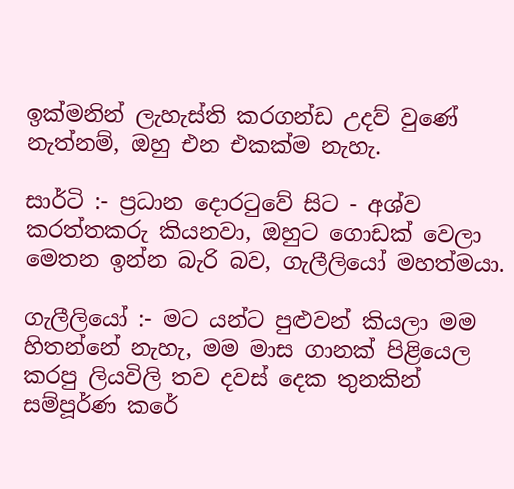ඉක්මනින් ලැහැස්ති කරගන්ඩ උදව් වුණේ නැත්නම්, ඔහු එන එකක්ම නැහැ.

සාර්ටි :- ප්‍රධාන දොරටුවේ සිට - අශ්ව කරත්තකරු කියනවා, ඔහුට ගොඩක් වෙලා මෙතන ඉන්න බැරි බව, ගැලීලියෝ මහත්මයා.

ගැලීලියෝ :- මට යන්ට පුළුවන් කියලා මම හිතන්නේ නැහැ, මම මාස ගානක් පිළියෙල කරපු ලියවිලි තව දවස් දෙක තුනකින් සම්පූර්ණ කරේ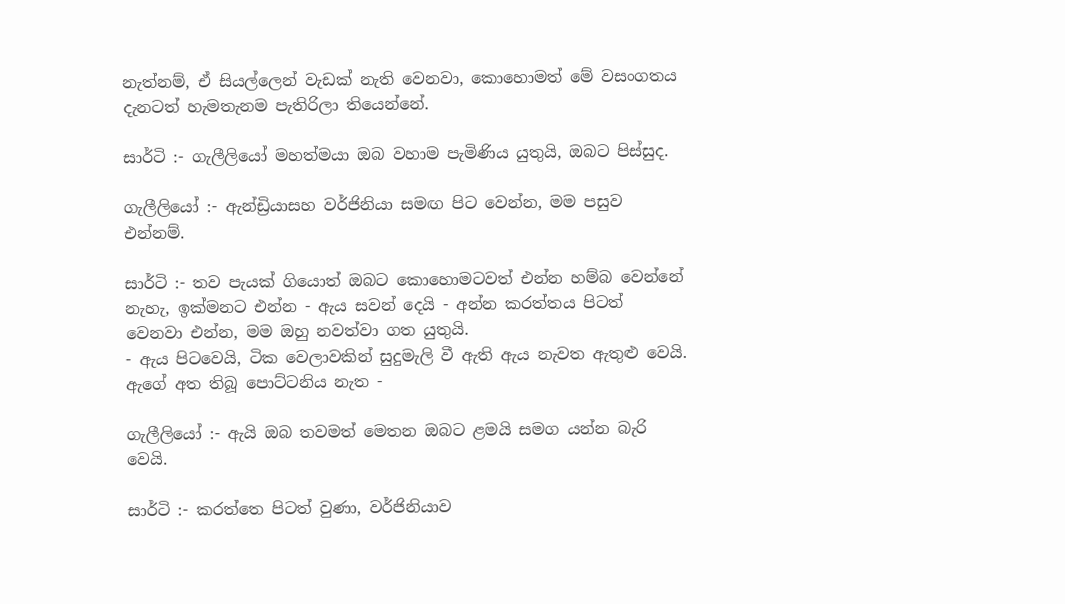නැත්නම්, ඒ සියල්ලෙන් වැඩක් නැති වෙනවා, කොහොමත් මේ වසංගතය දැනටත් හැමතැනම පැතිරිලා තියෙන්නේ.

සාර්ටි :- ගැලීලියෝ මහත්මයා ඔබ වහාම පැමිණිය යුතුයි, ඔබට පිස්සුද.

ගැලීලියෝ :- ඇන්ඩ්‍රියාසහ වර්ජිනියා සමඟ පිට වෙන්න, මම පසුව එන්නම්.

සාර්ටි :- තව පැයක් ගියොත් ඔබට කොහොමටවත් එන්න හම්බ වෙන්නේ නැහැ, ඉක්මනට එන්න - ඇය සවන් දෙයි - අන්න කරත්තය පිටත් වෙනවා එන්න, මම ඔහු නවත්වා ගත යුතුයි.
- ඇය පිටවෙයි, ටික වෙලාවකින් සුදුමැලි වී ඇති ඇය නැවත ඇතුළු වෙයි. ඇගේ අත තිබූ පොට්ටනිය නැත -

ගැලීලියෝ :- ඇයි ඔබ තවමත් මෙතන ඔබට ළමයි සමග යන්න බැරි වෙයි.

සාර්ටි :- කරත්තෙ පිටත් වුණා, වර්ජිනියාව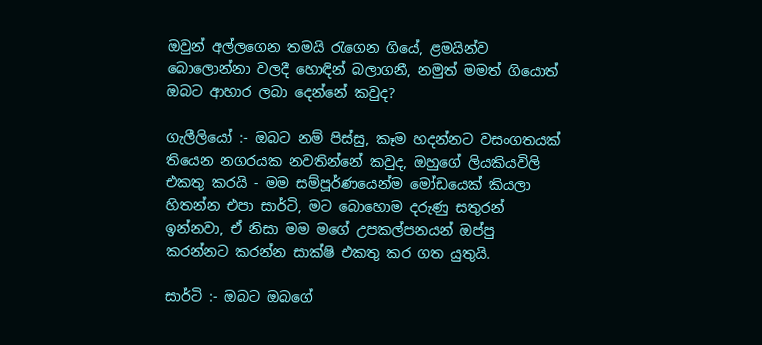ඔවුන් අල්ලගෙන තමයි රැගෙන ගියේ, ළමයින්ව බොලොන්නා වලදී හොඳින් බලාගනී, නමුත් මමත් ගියොත් ඔබට ආහාර ලබා දෙන්නේ කවුද?

ගැලීලියෝ :- ඔබට නම් පිස්සු, කෑම හදන්නට වසංගතයක් තියෙන නගරයක නවතින්නේ කවුද, ඔහුගේ ලියකියවිලි එකතු කරයි - මම සම්පූර්ණයෙන්ම මෝඩයෙක් කියලා හිතන්න එපා සාර්ටි, මට බොහොම දරුණු සතුරන් ඉන්නවා, ඒ නිසා මම මගේ උපකල්පනයන් ඔප්පු කරන්නට කරන්න සාක්ෂි එකතු කර ගත යුතුයි.

සාර්ටි :- ඔබට ඔබගේ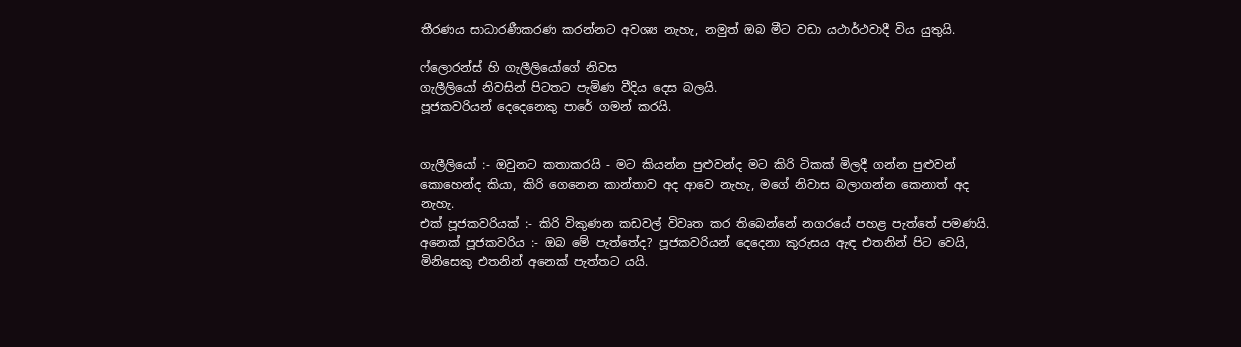තීරණය සාධාරණීකරණ කරන්නට අවශ්‍ය නැහැ, නමුත් ඔබ මීට වඩා යථාර්ථවාදී විය යුතුයි.

ෆ්ලොරන්ස් හි ගැලීලියෝගේ නිවස
ගැලීලියෝ නිවසින් පිටතට පැමිණ වීදිය දෙස බලයි.
පූජකවරියන් දෙදෙනෙකු පාරේ ගමන් කරයි.


ගැලීලියෝ :- ඔවුනට කතාකරයි - මට කියන්න පුළුවන්ද මට කිරි ටිකක් මිලදී ගන්න පුළුවන් කොහෙන්ද කියා, කිරි ගෙනෙන කාන්තාව අද ආවෙ නැහැ, මගේ නිවාස බලාගන්න කෙනාත් අද නැහැ.
එක් පූජකවරියක් :- කිරි විකුණන කඩවල් විවෘත කර තිබෙන්නේ නගරයේ පහළ පැත්තේ පමණයි.
අනෙක් පූජකවරිය :- ඔබ මේ පැත්තේද? පූජකවරියන් දෙදෙනා කුරුසය ඇඳ එතනින් පිට වෙයි, මිනිසෙකු එතනින් අනෙක් පැත්තට යයි.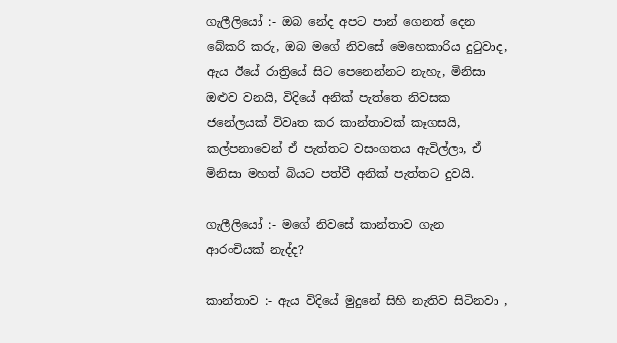ගැලීලියෝ :- ඔබ නේද අපට පාන් ගෙනත් දෙන බේකරි කරු, ඔබ මගේ නිවසේ මෙහෙකාරිය දුටුවාද, ඇය ඊයේ රාත්‍රියේ සිට පෙනෙන්නට නැහැ, මිනිසා ඔළුව වනයි, විදියේ අනික් පැත්තෙ නිවසක ජනේලයක් විවෘත කර කාන්තාවක් කෑගසයි, කල්පනාවෙන් ඒ පැත්තට වසංගතය ඇවිල්ලා, ඒ මිනිසා මහත් බියට පත්වී අනික් පැත්තට දුවයි.

ගැලීලියෝ :- මගේ නිවසේ කාන්තාව ගැන ආරංචියක් නැද්ද?

කාන්තාව :- ඇය විදියේ මුදුනේ සිහි නැතිව සිටිනවා ,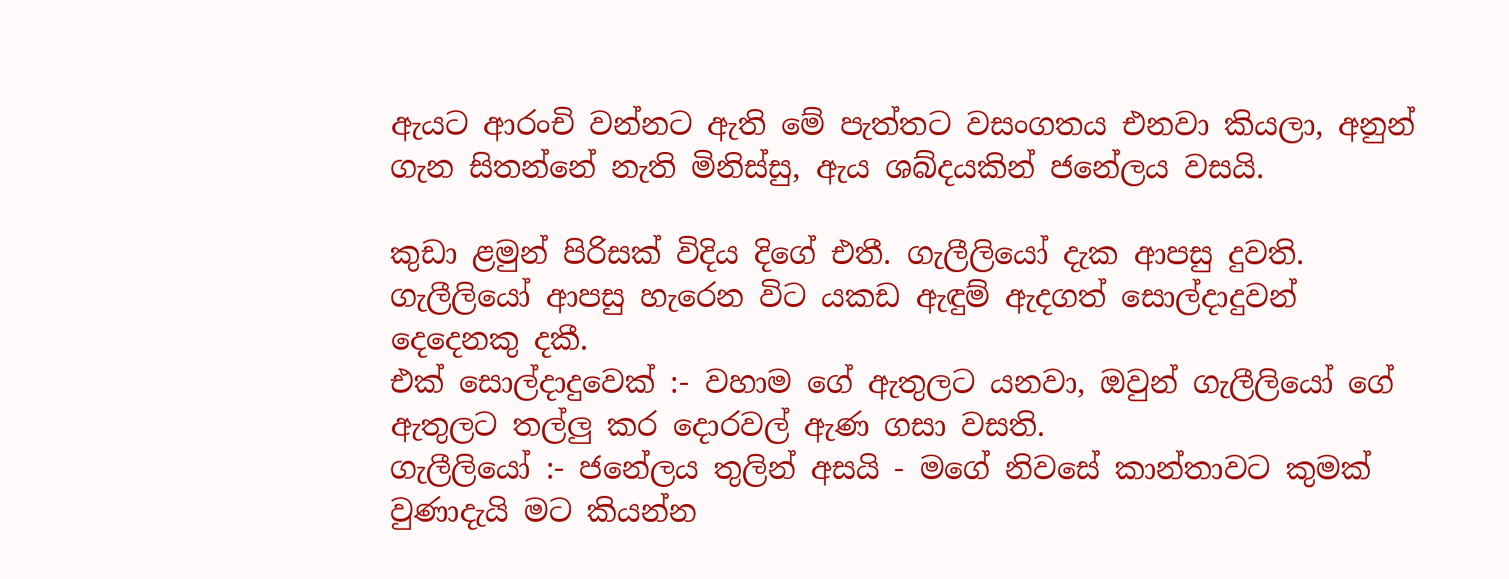ඇයට ආරංචි වන්නට ඇති මේ පැත්තට වසංගතය එනවා කියලා, අනුන් ගැන සිතන්නේ නැති මිනිස්සු, ඇය ශබ්දයකින් ජනේලය වසයි.

කුඩා ළමුන් පිරිසක් විදිය දිගේ එතී. ගැලීලියෝ දැක ආපසු දුවති. ගැලීලියෝ ආපසු හැරෙන විට යකඩ ඇඳුම් ඇදගත් සොල්දාදුවන් දෙදෙනකු දකී.
එක් සොල්දාදුවෙක් :- වහාම ගේ ඇතුලට යනවා, ඔවුන් ගැලීලියෝ ගේ ඇතුලට තල්ලු කර දොරවල් ඇණ ගසා වසති.
ගැලීලියෝ :- ජනේලය තුලින් අසයි - මගේ නිවසේ කාන්තාවට කුමක් වුණාදැයි මට කියන්න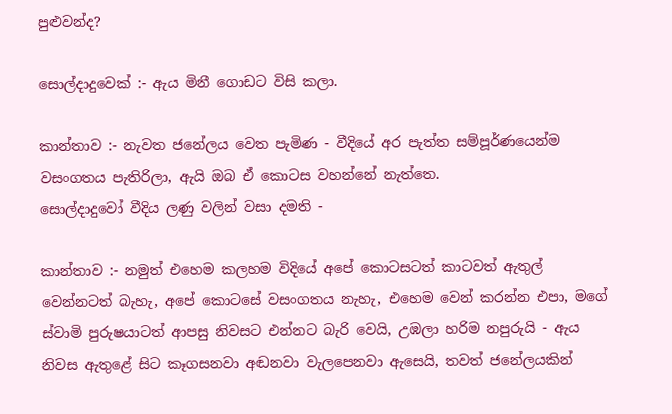පුළුවන්ද?

සොල්දාදුවෙක් :- ඇය මිනී ගොඩට විසි කලා.

කාන්තාව :- නැවත ජනේලය වෙත පැමිණ - වීදියේ අර පැත්ත සම්පූර්ණයෙන්ම වසංගතය පැතිරිලා, ඇයි ඔබ ඒ කොටස වහන්නේ නැත්තෙ.
සොල්දාදුවෝ වීදිය ලණු වලින් වසා දමති -

කාන්තාව :- නමුත් එහෙම කලහම විදියේ අපේ කොටසටත් කාටවත් ඇතුල් වෙන්නටත් බැහැ, අපේ කොටසේ වසංගතය නැහැ, එහෙම වෙන් කරන්න එපා, මගේ ස්වාමි පුරුෂයාටත් ආපසු නිවසට එන්නට බැරි වෙයි, උඹලා හරිම නපුරුයි - ඇය නිවස ඇතුළේ සිට කෑගසනවා අඬනවා වැලපෙනවා ඇසෙයි, තවත් ජනේලයකින්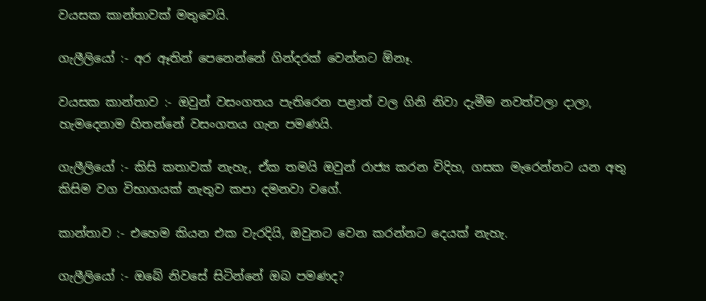වයසක කාන්තාවක් මතුවෙයි.

ගැලීලියෝ :- අර ඈතින් පෙනෙන්නේ ගින්දරක් වෙන්නට ඕනෑ.

වයසක කාන්තාව :- ඔවුන් වසංගතය පැතිරෙන පළාත් වල ගිනි නිවා දැමීම නවත්වලා දාලා, හැමදෙනාම හිතන්නේ වසංගතය ගැන පමණයි.

ගැලීලියෝ :- කිසි කතාවක් නැහැ, ඒක තමයි ඔවුන් රාජ්‍ය කරන විදිහ, ගසක මැරෙන්නට යන අතු කිසිම වග විභාගයක් නැතුව කපා දමනවා වගේ.

කාන්තාව :- එහෙම කියන එක වැරදියි, ඔවුනට වෙන කරන්නට දෙයක් නැහැ.

ගැලීලියෝ :- ඔබේ නිවසේ සිටින්නේ ඔබ පමණද?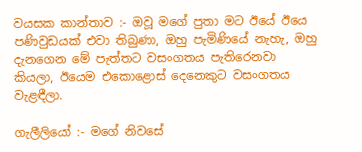වයසක කාන්තාව :- ඔවූ මගේ පුතා මට ඊයේ ඊයෙ පණිවුඩයක් එවා තිබුණා, ඔහු පැමිණියේ නැහැ, ඔහු දැනගෙන මේ පැත්තට වසංගතය පැතිරෙනවා කියලා, ඊයෙම එකොළොස් දෙනෙකුට වසංගතය වැළඳීලා.

ගැලීලියෝ :- මගේ නිවසේ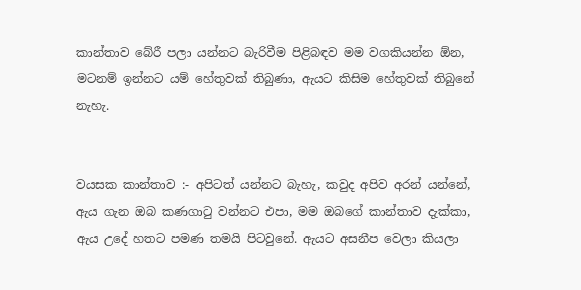කාන්තාව බේරී පලා යන්නට බැරිවීම පිළිබඳව මම වගකියන්න ඕන, මටනම් ඉන්නට යම් හේතුවක් තිබුණා, ඇයට කිසිම හේතුවක් තිබුනේ නැහැ.


වයසක කාන්තාව :- අපිටත් යන්නට බැහැ, කවුද අපිව අරන් යන්නේ, ඇය ගැන ඔබ කණගාටු වන්නට එපා, මම ඔබගේ කාන්තාව දැක්කා, ඇය උදේ හතට පමණ තමයි පිටවුනේ. ඇයට අසනීප වෙලා කියලා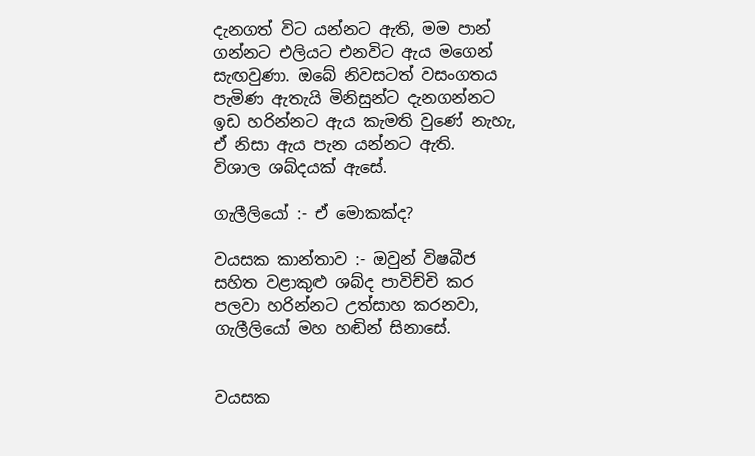දැනගත් විට යන්නට ඇති, මම පාන් ගන්නට එලියට එනවිට ඇය මගෙන් සැඟවුණා. ඔබේ නිවසටත් වසංගතය පැමිණ ඇතැයි මිනිසුන්ට දැනගන්නට ඉඩ හරින්නට ඇය කැමති වුණේ නැහැ, ඒ නිසා ඇය පැන යන්නට ඇති.
විශාල ශබ්දයක් ඇසේ.

ගැලීලියෝ :- ඒ මොකක්ද?

වයසක කාන්තාව :- ඔවුන් විෂබීජ සහිත වළාකුළු ශබ්ද පාවිච්චි කර පලවා හරින්නට උත්සාහ කරනවා, ගැලීලියෝ මහ හඬින් සිනාසේ.


වයසක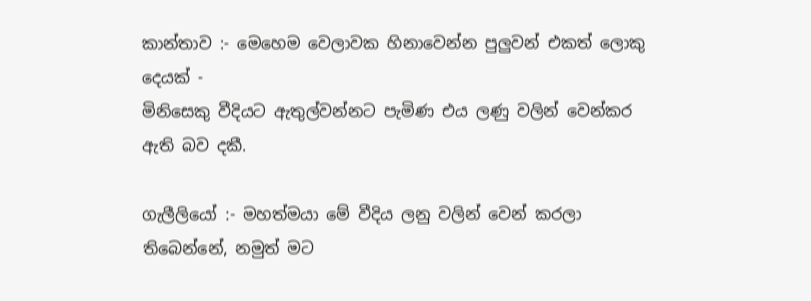කාන්තාව :- මෙහෙම වෙලාවක හිනාවෙන්න පුලුවන් එකත් ලොකු දෙයක් -
මිනිසෙකු වීදියට ඇතුල්වන්නට පැමිණ එය ලණු වලින් වෙන්කර ඇති බව දකී.

ගැලීලියෝ :- මහත්මයා මේ වීදිය ලනු වලින් වෙන් කරලා තිබෙන්නේ, නමුත් මට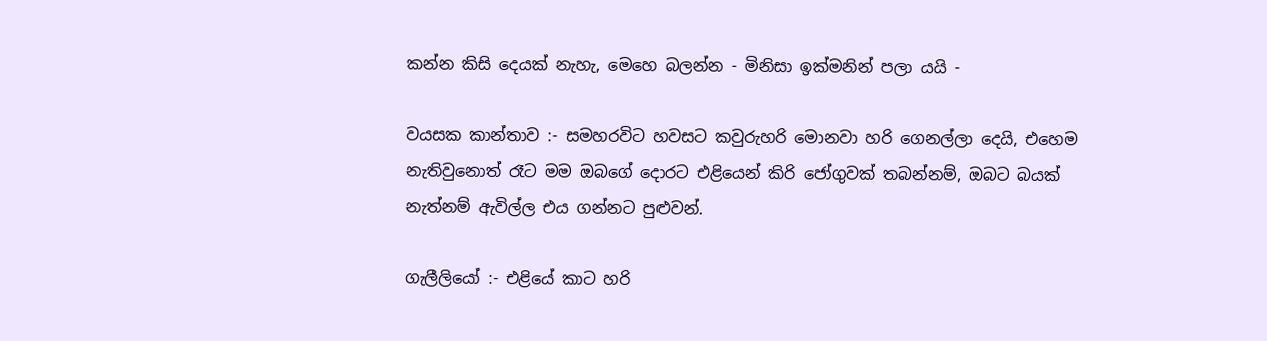කන්න කිසි දෙයක් නැහැ, මෙහෙ බලන්න - මිනිසා ඉක්මනින් පලා යයි -

වයසක කාන්තාව :- සමහරවිට හවසට කවුරුහරි මොනවා හරි ගෙනල්ලා දෙයි, එහෙම නැතිවුනොත් රෑට මම ඔබගේ දොරට එළියෙන් කිරි ජෝගුවක් තබන්නම්, ඔබට බයක් නැත්නම් ඇවිල්ල එය ගන්නට පුළුවන්.

ගැලීලියෝ :- එළියේ කාට හරි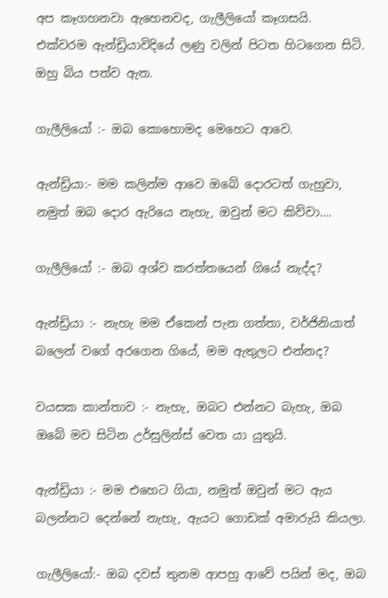අප කෑගහනවා ඇහෙනවද, ගැලීලියෝ කෑගසයි.
එක්වරම ඇන්ඩ්‍රියාවිදියේ ලණු වලින් පිටත හිටගෙන සිටි. ඔහු බිය පත්ව ඇත.

ගැලීලියෝ :- ඔබ කොහොමද මෙහෙට ආවෙ.

ඇන්ඩ්‍රියා:- මම කලින්ම ආවෙ ඔබේ දොරටත් ගැහුවා, නමුත් ඔබ දොර ඇරියෙ නැහැ, ඔවුන් මට කිව්වා....

ගැලීලියෝ :- ඔබ අශ්ව කරත්තයෙන් ගියේ නැද්ද?

ඇන්ඩ්‍රියා :- නැහැ මම ඒකෙන් පැන ගත්තා, වර්ජිනියාත් බලෙන් වගේ අරගෙන ගියේ, මම ඇතුලට එන්නද?

වයසක කාන්තාව :- නැහැ, ඔබට එන්නට බැහැ, ඔබ ඔබේ මව සිටින උර්සුලින්ස් වෙත යා යුතුයි.

ඇන්ඩ්‍රියා :- මම එහෙට ගියා, නමුත් ඔවුන් මට ඇය බලන්නට දෙන්නේ නැහැ, ඇයට ගොඩක් අමාරුයි කියලා.

ගැලීලියෝ:- ඔබ දවස් තුනම ආපහු ආවේ පයින් මද, ඔබ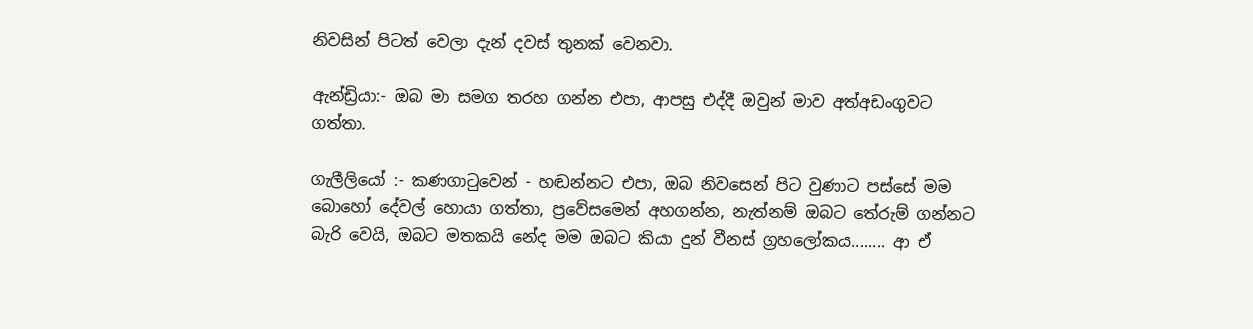නිවසින් පිටත් වෙලා දැන් දවස් තුනක් වෙනවා.

ඇන්ඩ්‍රියා:- ඔබ මා සමග තරහ ගන්න එපා, ආපසු එද්දී ඔවුන් මාව අත්අඩංගුවට ගත්තා.

ගැලීලියෝ :- කණගාටුවෙන් - හඬන්නට එපා, ඔබ නිවසෙන් පිට වුණාට පස්සේ මම බොහෝ දේවල් හොයා ගත්තා, ප්‍රවේසමෙන් අහගන්න, නැත්නම් ඔබට තේරුම් ගන්නට බැරි වෙයි, ඔබට මතකයි නේද මම ඔබට කියා දුන් වීනස් ග්‍රහලෝකය........ ආ ඒ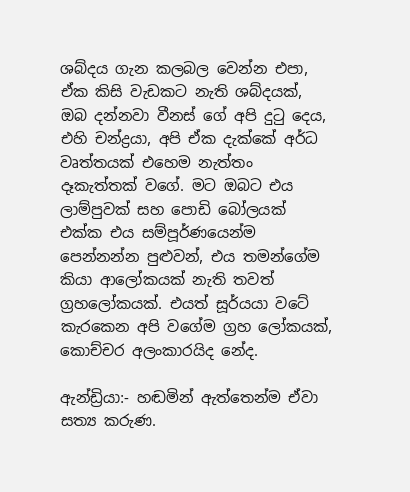ශබ්දය ගැන කලබල වෙන්න එපා, ඒක කිසි වැඩකට නැති ශබ්දයක්, ඔබ දන්නවා වීනස් ගේ අපි දුටු දෙය, එහි චන්ද්‍රයා, අපි ඒක දැක්කේ අර්ධ වෘත්තයක් එහෙම නැත්තං දෑකැත්තක් වගේ. මට ඔබට එය ලාම්පුවක් සහ පොඩි බෝලයක් එක්ක එය සම්පූර්ණයෙන්ම පෙන්නන්න පුළුවන්, එය තමන්ගේම කියා ආලෝකයක් නැති තවත් ග්‍රහලෝකයක්. එයත් සූර්යයා වටේ කැරකෙන අපි වගේම ග්‍රහ ලෝකයක්, කොච්චර අලංකාරයිද නේද.

ඇන්ඩ්‍රියා:- හඬමින් ඇත්තෙන්ම ඒවා සත්‍ය කරුණ.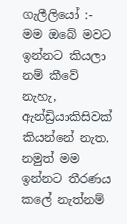ගැලීලියෝ :- මම ඔබේ මවට ඉන්නට කියලා නම් කීවේ නැහැ, ඇන්ඩ්‍රියාකිසිවක් කියන්නේ නැත. නමුත් මම ඉන්නට තීරණය කලේ නැත්නම්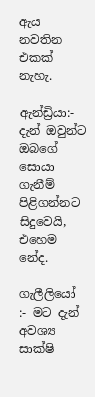ඇය නවතින එකක් නැහැ.

ඇන්ඩ්‍රියා:-  දැන් ඔවුන්ට ඔබගේ සොයා ගැනීම් පිළිගන්නට සිදුවෙයි, එහෙම නේද.

ගැලීලියෝ :- මට දැන් අවශ්‍ය සාක්ෂි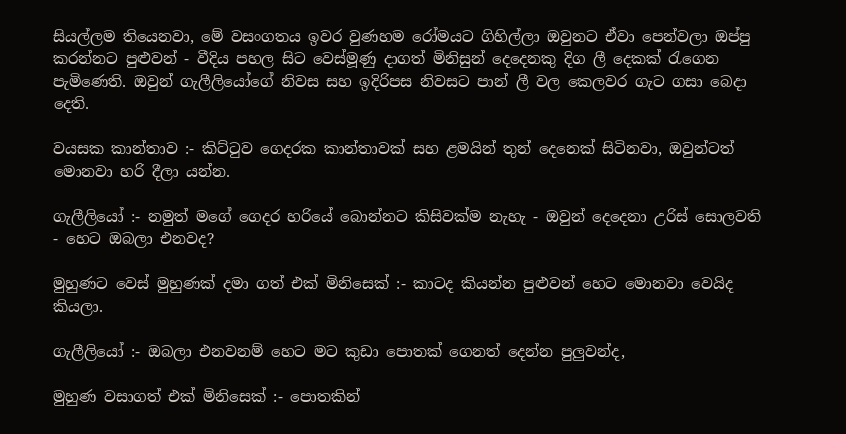සියල්ලම තියෙනවා, මේ වසංගතය ඉවර වුණහම රෝමයට ගිහිල්ලා ඔවුනට ඒවා පෙන්වලා ඔප්පු කරන්නට පුළුවන් - වීදිය පහල සිට වෙස්මූණු දාගත් මිනිසුන් දෙදෙනකු දිග ලී දෙකක් රැගෙන පැමිණෙති. ඔවුන් ගැලීලියෝගේ නිවස සහ ඉදිරිපස නිවසට පාන් ලී වල කෙලවර ගැට ගසා බෙදා දෙති.

වයසක කාන්තාව :- කිට්ටුව ගෙදරක කාන්තාවක් සහ ළමයින් තුන් දෙනෙක් සිටිනවා, ඔවුන්ටත් මොනවා හරි දීලා යන්න.

ගැලීලියෝ :- නමුත් මගේ ගෙදර හරියේ බොන්නට කිසිවක්ම නැහැ - ඔවුන් දෙදෙනා උරිස් සොලවති - හෙට ඔබලා එනවද?

මුහුණට වෙස් මුහුණක් දමා ගත් එක් මිනිසෙක් :- කාටද කියන්න පුළුවන් හෙට මොනවා වෙයිද කියලා.

ගැලීලියෝ :- ඔබලා එනවනම් හෙට මට කුඩා පොතක් ගෙනත් දෙන්න පුලුවන්ද,

මුහුණ වසාගත් එක් මිනිසෙක් :- පොතකින්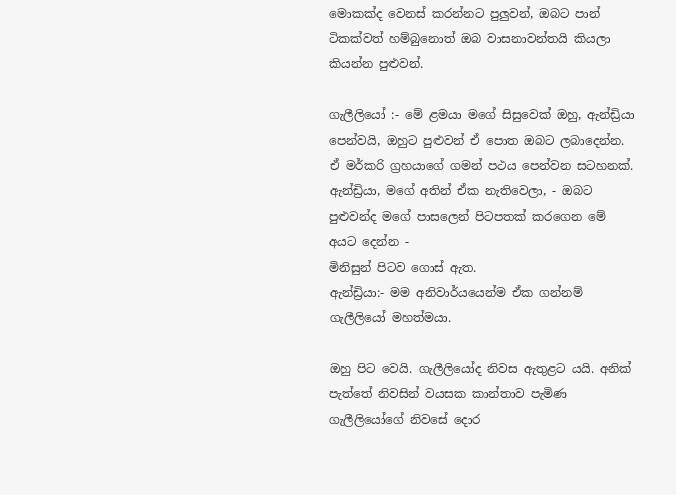මොකක්ද වෙනස් කරන්නට පුලුවන්, ඔබට පාන් ටිකක්වත් හම්බුනොත් ඔබ වාසනාවන්තයි කියලා කියන්න පුළුවන්.

ගැලීලියෝ :- මේ ළමයා මගේ සිසුවෙක් ඔහු, ඇන්ඩ්‍රියා පෙන්වයි, ඔහුට පුළුවන් ඒ පොත ඔබට ලබාදෙන්න. ඒ මර්කරි ග්‍රහයාගේ ගමන් පථය පෙන්වන සටහනක්. ඇන්ඩ්‍රියා, මගේ අතින් ඒක නැතිවෙලා, - ඔබට පුළුවන්ද මගේ පාසලෙන් පිටපතක් කරගෙන මේ අයට දෙන්න -
මිනිසුන් පිටව ගොස් ඇත.
ඇන්ඩ්‍රියා:- මම අනිවාර්යයෙන්ම ඒක ගන්නම් ගැලීලියෝ මහත්මයා.

ඔහු පිට වෙයි. ගැලීලියෝද නිවස ඇතුළට යයි. අනික් පැත්තේ නිවසින් වයසක කාන්තාව පැමිණ ගැලීලියෝගේ නිවසේ දොර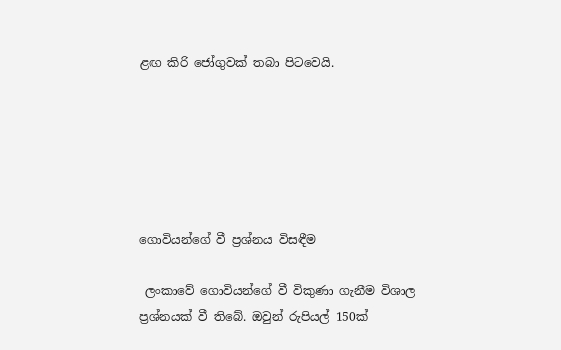ළඟ කිරි ජෝගුවක් තබා පිටවෙයි.






ගොවියන්ගේ වී ප්‍රශ්නය විසඳීම

 ලංකාවේ ගොවියන්ගේ වී විකුණා ගැනීම විශාල ප්‍රශ්නයක් වී තිබේ. ඔවුන් රුපියල් 150ක්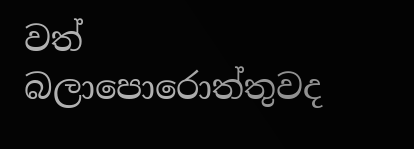වත් බලාපොරොත්තුවද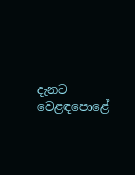දැනට වෙළඳපොළේ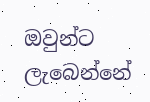ඔවුන්ට ලැබෙන්නේ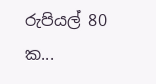රුපියල් 80 ක...